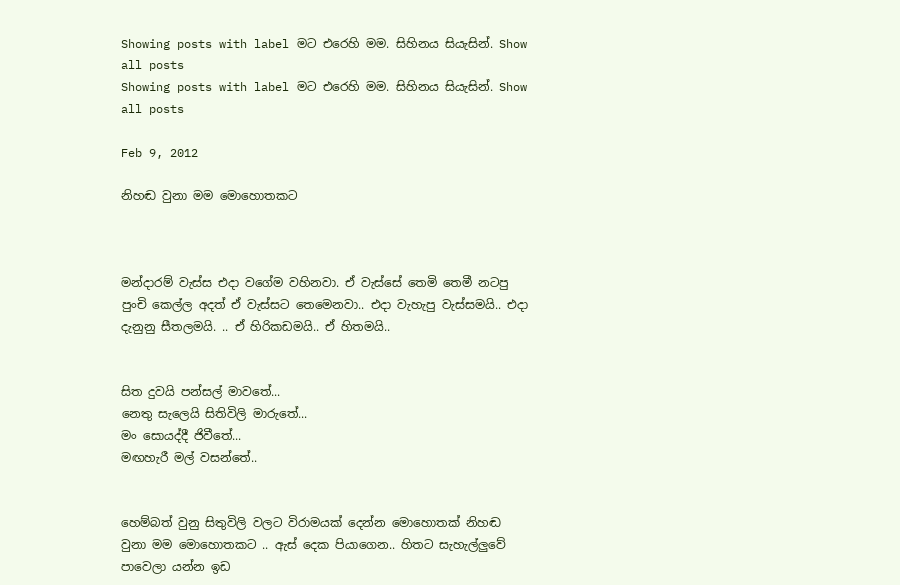Showing posts with label මට එරෙහි මම. සිහිනය සියැසින්. Show all posts
Showing posts with label මට එරෙහි මම. සිහිනය සියැසින්. Show all posts

Feb 9, 2012

නිහඬ වුනා මම මොහොතකට



මන්දාරම් වැස්ස එදා වගේම වහිනවා. ඒ වැස්සේ තෙමි තෙමී නටපු පුංචි කෙල්ල අදත් ඒ වැස්සට තෙමෙනවා.. එදා වැහැපු වැස්සමයි.. එදා දැනුනු සීතලමයි. .. ඒ හිරිකඩමයි.. ඒ හිතමයි..


සිත දුවයි පන්සල් මාවතේ...
නෙතු සැලෙයි සිතිවිලි මාරුතේ...
මං සොයද්දී ජිවීතේ...
මඟහැරී මල් වසන්තේ..


හෙම්බත් වුනු සිතුවිලි වලට විරාමයක් දෙන්න මොහොතක් නිහඬ වුනා මම මොහොතකට .. ඇස් දෙක පියාගෙන.. හිතට සැහැල්ලුවේ පාවෙලා යන්න ඉඩ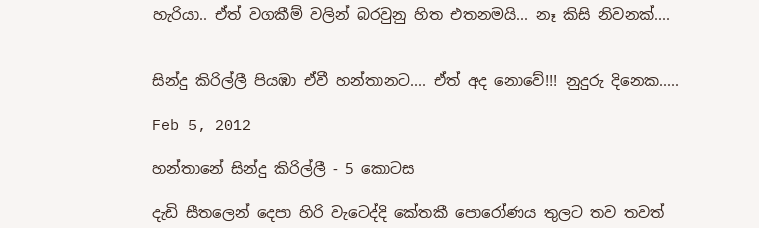හැරියා.. ඒත් වගකීම් වලින් බරවුනු හිත එතනමයි... නෑ කිසි නිවනක්....


සින්දු කිරිල්ලී පියඹා ඒවී හන්තානට.... ඒත් අද නොවේ!!! නුදුරු දිනෙක.....

Feb 5, 2012

හන්තානේ සින්දු කිරිල්ලී - 5 කොටස

දැඩි සීතලෙන් දෙපා හිරි වැටෙද්දි කේතකී පොරෝණය තුලට තව තවත්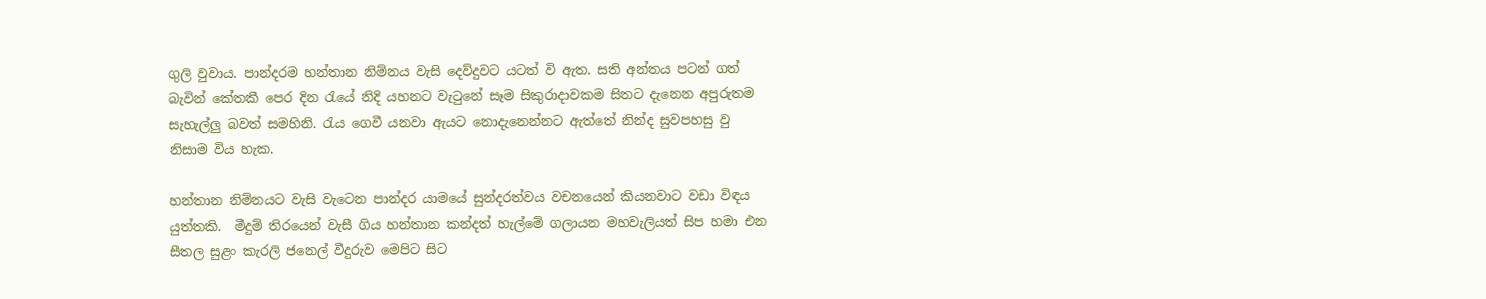ගුලි වුවාය. පාන්දරම හන්තාන නිම්නය වැසි දෙව්දුවට යටත් වි ඇත. සති අන්තය පටන් ගත් බැවින් කේතකී පෙර දින රැයේ නිදි යහනට වැටුනේ සෑම සිකුරාදාවකම සිතට දැනෙන අපුරුතම සැහැල්ලු බවත් සමහිනි. රැය ගෙවී යනවා ඇයට නොදැනෙන්නට ඇත්තේ නින්ද සුවපහසු වු නිසාම විය හැක.

හන්තාන නිම්නයට වැසි වැටෙන පාන්දර යාමයේ සුන්දරත්වය වචනයෙන් කියනවාට වඩා විඳය යුත්තකි.  මීදුම් තිරයෙන් වැසී ගිය හන්තාන කන්දත් හැල්මේ ගලායන මහවැලියත් සිප හමා එන සීතල සුළං කැරලි ජනෙල් වීදුරුව මෙපිට සිට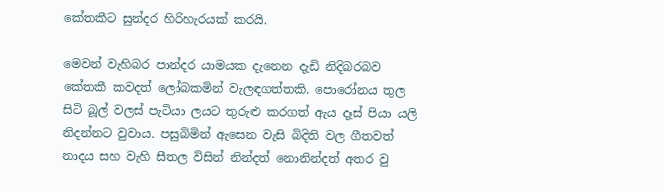කේතකීට සුන්දර හිරිහැරයක් කරයි.

මෙවන් වැහිබර පාන්දර යාමයක දැනෙන දැඩි නිදිබරබව කේතකී කවදත් ලෝබකමින් වැලඳගත්තකි. පොරෝනය තුල සිටි බූල් වලස් පැටියා ලයට තුරුළු කරගත් ඇය දෑස් පියා යලි නිදන්නට වුවාය. පසුබිමින් ඇසෙන වැසි බිදිති වල ගීතවත් නාදය සහ වැහි සීතල විසින් නින්දත් නොනින්දත් අතර වු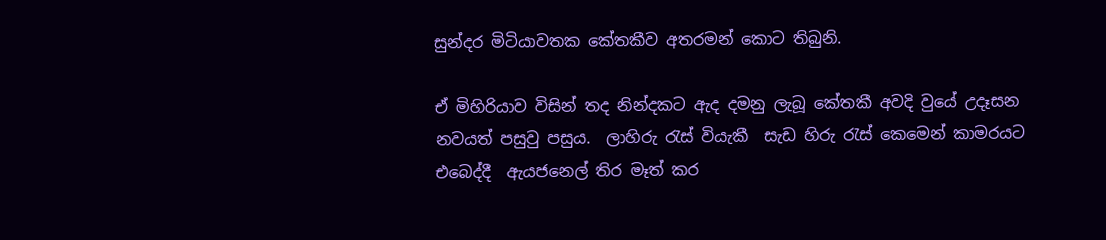සුන්දර මිටියාවතක කේතකීව අතරමන් කොට තිබුනි.

ඒ මිහිරියාව විසින් තද නින්දකට ඇද දමනු ලැබූ කේතකී අවදි වුයේ උදෑසන නවයත් පසුවු පසුය.  ලාහිරු රැස් වියැකී  සැඩ හිරු රැස් කෙමෙන් කාමරයට එබෙද්දී  ඇයජනෙල් තිර මෑත් කර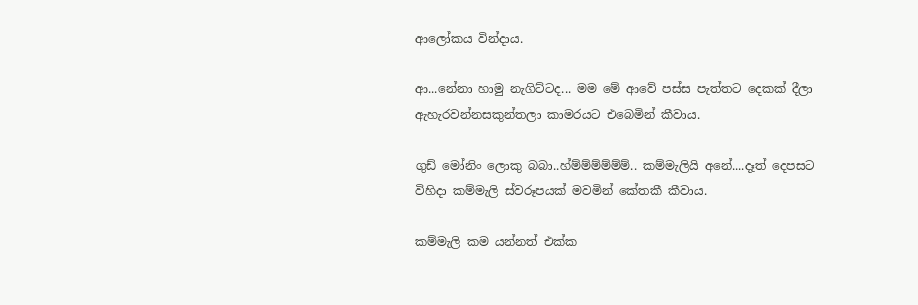ආලෝකය වින්දාය.

ආ...නේනා හාමු නැගිට්ටද... මම මේ ආවේ පස්ස පැත්තට දෙකක් දීලා ඇහැරවන්නසකුන්තලා කාමරයට එබෙමින් කීවාය.

ගුඩ් මෝනිං ලොකු බබා..හ්ම්ම්ම්ම්ම්ම්.. කම්මැලියි අනේ....දෑත් දෙපසට විහිදා කම්මැලි ස්වරූපයක් මවමින් කේතකී කීවාය.

කම්මැලි කම යන්නත් එක්ක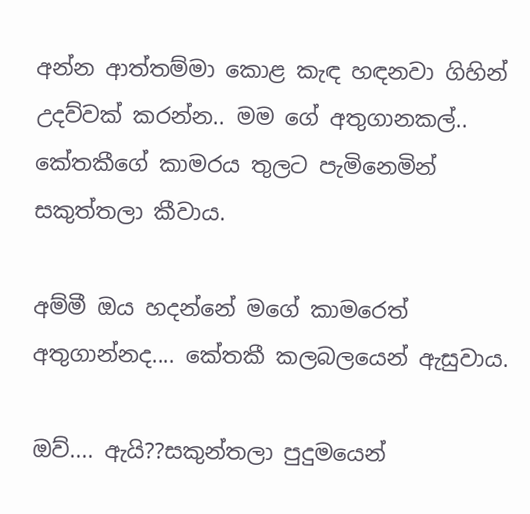අන්න ආත්තම්මා කොළ කැඳ හඳනවා ගිහින් උදව්වක් කරන්න.. මම ගේ අතුගානකල්.. කේතකීගේ කාමරය තුලට පැමිනෙමින් සකුත්තලා කීවාය.

අම්මී ඔය හදන්නේ මගේ කාමරෙත් අතුගාන්නද.... කේතකී කලබලයෙන් ඇසුවාය.

ඔව්.... ඇයි??සකුන්තලා පුදුමයෙන්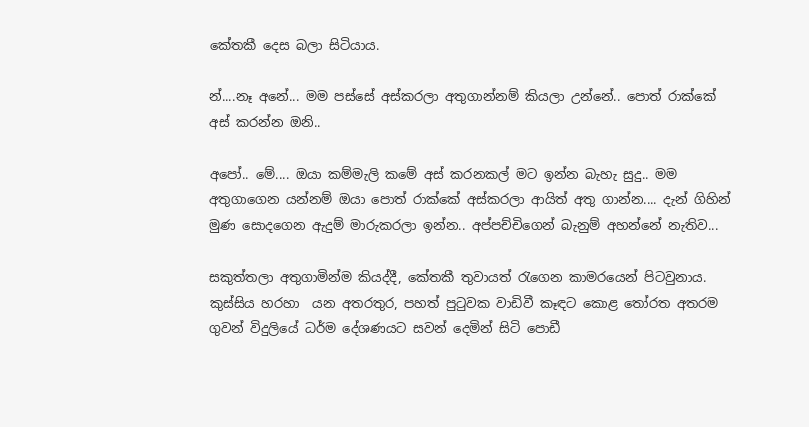කේතකී දෙස බලා සිටියාය.

න්....නෑ අනේ... මම පස්සේ අස්කරලා අතුගාන්නම් කියලා උන්නේ.. පොත් රාක්කේ අස් කරන්න ඔනි..

අපෝ.. මේ.... ඔයා කම්මැලි කමේ අස් කරනකල් මට ඉන්න බැහැ සුදු.. මම අතුගාගෙන යන්නම් ඔයා පොත් රාක්කේ අස්කරලා ආයිත් අතු ගාන්න.... දැන් ගිහින් මුණ සොදගෙන ඇදුම් මාරුකරලා ඉන්න.. අප්පච්චිගෙන් බැනුම් අහන්නේ නැතිව...

සකුත්තලා අතුගාමින්ම කියද්දී, කේතකී තුවායත් රැගෙන කාමරයෙන් පිටවුනාය. කුස්සිය හරහා  යන අතරතුර, පහත් පුටුවක වාඩිවී කෑඳට කොළ තෝරත අතරම ගුවන් විදුලියේ ධර්ම දේශණයට සවන් දෙමින් සිටි පොඩී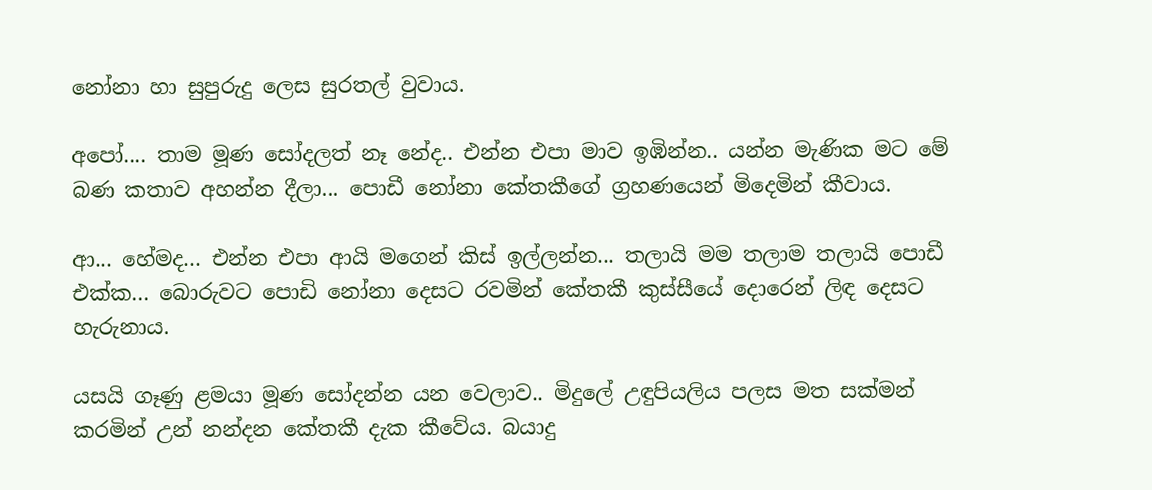නෝනා හා සුපුරුදු ලෙස සුරතල් වුවාය.

අපෝ.... තාම මූණ සෝදලත් නෑ නේද.. එන්න එපා මාව ඉඹින්න.. යන්න මැණික මට මේ බණ කතාව අහන්න දීලා... පොඩී නෝනා කේතකීගේ ග්‍රහණයෙන් මිදෙමින් කීවාය.

ආ... හේමද... එන්න එපා ආයි මගෙන් කිස් ඉල්ලන්න... තලායි මම තලාම තලායි පොඩී එක්ක... බොරුවට පොඩි නෝනා දෙසට රවමින් කේතකී කුස්සීයේ දොරෙන් ලිඳ දෙසට හැරුනාය.

යසයි ගෑණු ළමයා මූණ සෝදන්න යන වෙලාව.. මිදුලේ උඳුපියලිය පලස මත සක්මන් කරමින් උන් නන්දන කේතකී දැක කීවේය. බයාදු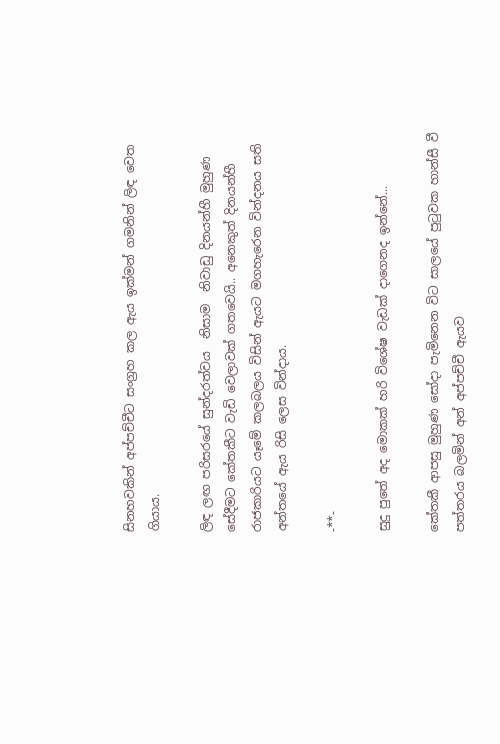සිනහවකින් අප්පච්චීට සංග්‍රහ කල ඇය ඉක්මන් ගමනින් ලිඳ වෙත ගියාය.

ලිඳ ලඟ පරිසරයේ සුන්දරත්වය  නිසාම  නිවාඩු දිනයන්හී මුහුණ සේදීමට කේතකීට වැඩි වෙලාවක් ගතවෙයි.. අනෙකුත් දිනයන්හී රාජකාරියට යෑමේ කලබලය විසින් ඇයට මගහැරෙන වින්දනය සති අන්තයේ ඇය රිසි ලෙස වින්දාය.

-**-

සුදු පුතේ අද මොකක් හරි විශේෂ වැඩක් දාගෙනද ඉන්නේ...

කේතකී ආපසු මුහුණ සෝදා පැමිනෙන විට සාලයේ පුටුවක හාන්සී වී පත්තරය බලමින් අන් අප්පච්චී ඇයව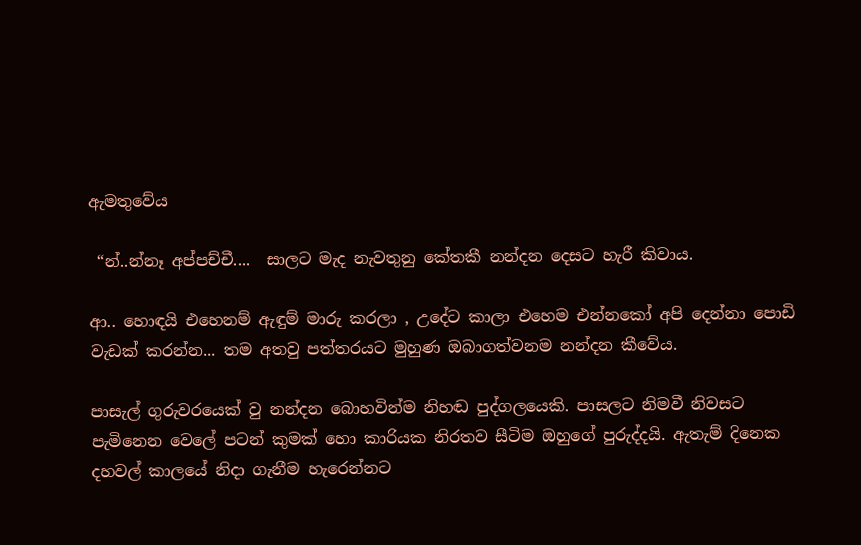ඇමතුවේය

 “න්..න්නෑ අප්පච්චී....  සාලට මැද නැවතුනු කේතකී නන්දන දෙසට හැරී කිවාය.

ආ.. හොඳයි එහෙනම් ඇඳුම් මාරු කරලා , උදේට කාලා එහෙම එන්නකෝ අපි දෙන්නා පොඩි වැඩක් කරන්න... තම අතවු පත්තරයට මුහුණ ඔබාගත්වනම නන්දන කීවේය.

පාසැල් ගුරුවරයෙක් වු නන්දන බොහවින්ම නිහඬ පුද්ගලයෙකි. පාසලට නිමවී නිවසට පැමිනෙන වෙලේ පටන් කුමක් හො කාරියක නිරතව සීටිම ඔහුගේ පුරුද්දයි. ඇතැම් දිනෙක දහවල් කාලයේ නිදා ගැනීම හැරෙන්නට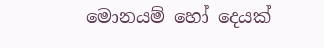මොනයම් හෝ දෙයක්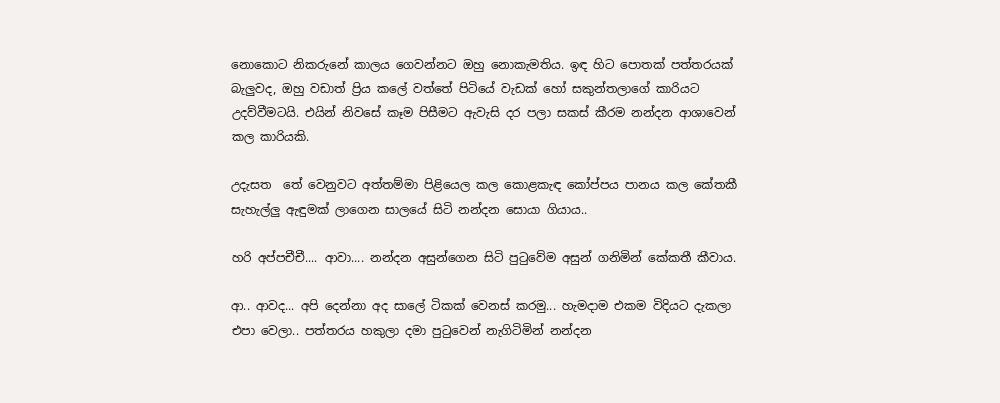නොකොට නිකරුනේ කාලය ගෙවන්නට ඔහු නොකැමතිය. ඉඳ හිට පොතක් පත්තරයක් බැලුවද, ඔහු වඩාත් ප්‍රිය කලේ වත්තේ පිටියේ වැඩක් හෝ සකුන්තලාගේ කාරියට උදව්වීමටයි. එයින් නිවසේ කෑම පිසීමට ඇවැසි දර පලා සකස් කීරම නන්දන ආශාවෙන් කල කාරියකි.

උදැසත  තේ වෙනුවට අත්තම්මා පිළියෙල කල කොළකැඳ කෝප්පය පානය කල කේතකී සැහැල්ලු ඇඳුමක් ලාගෙන සාලයේ සිටි නන්දන සොයා ගියාය..

හරි අප්පචීචී.... ආවා.... නන්දන අසුන්ගෙන සිටි පුටුවේම අසුන් ගනිමින් කේකතී කීවාය.

ආ.. ආවද... අපි දෙන්නා අද සාලේ ටිකක් වෙනස් කරමු... හැමදාම එකම විදියට දැකලා එපා වෙලා.. පත්තරය හකුලා දමා පුටුවෙන් නැගිටිමින් නන්දන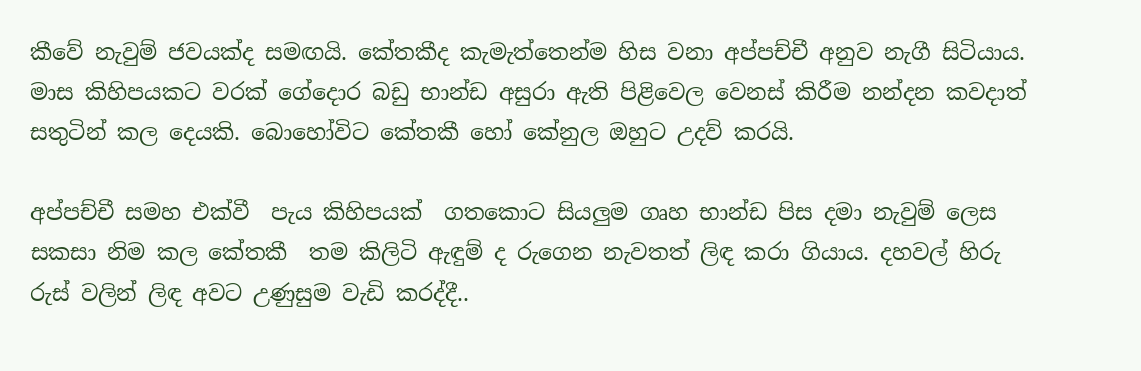කීවේ නැවුම් ජවයක්ද සමඟයි. කේතකීද කැමැත්තෙන්ම හිස වනා අප්පච්චී අනුව නැගී සිටියාය. මාස කිහිපයකට වරක් ගේදොර බඩු භාන්ඩ අසුරා ඇති පිළිවෙල වෙනස් කිරීම නන්දන කවදාත් සතුටින් කල දෙයකි. බොහෝවිට කේතකී හෝ කේනුල ඔහුට උදව් කරයි.

අප්පච්චී සමහ එක්වී  පැය කිහිපයක්  ගතකොට සියලුම ගෘහ භාන්ඩ පිස දමා නැවුම් ලෙස සකසා නිම කල කේතකී  තම කිලිටි ඇඳුම් ද රුගෙන නැවතත් ලිඳ කරා ගියාය. දහවල් හිරු රුස් වලින් ලිඳ අවට උණුසුම වැඩි කරද්දී..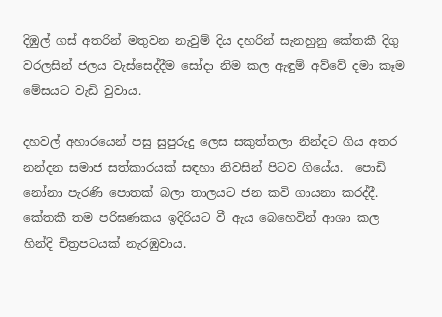දිඹුල් ගස් අතරින් මතුවන නැවුම් දිය දහරින් සැනහුනු කේතකී දිගු වරලසින් ජලය වැස්සෙද්දීම සෝදා නිම කල ඇඳුම් අව්වේ දමා කෑම මේසයට වැඩි වුවාය.

දහවල් අහාරයෙන් පසු සුපුරුදු ලෙස සකුත්තලා නින්දට ගිය අතර නන්දන සමාජ සත්කාරයක් සඳහා නිවසින් පිටව ගියේය.  පොඩි නෝනා පැරණි පොතක් බලා තාලයට ජන කවි ගායනා කරද්දී. කේතකී තම පරිඝණකය ඉදිරියට වී ඇය බෙහෙවින් ආශා කල හින්දි චිත්‍රපටයක් නැරඹුවාය.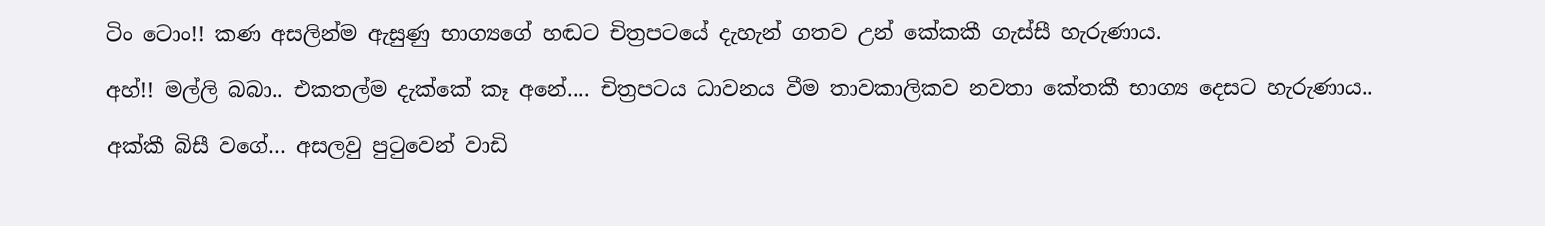ටිං ටොං!! කණ අසලින්ම ඇසුණු භාග්‍යගේ හඬට චිත්‍රපටයේ දැහැන් ගතව උන් කේකකී ගැස්සී හැරුණාය.

අහ්!! මල්ලි බබා.. එකතල්ම දැක්කේ කෑ අනේ.... චිත්‍රපටය ධාවනය වීම තාවකාලිකව නවතා කේතකී භාග්‍ය දෙසට හැරුණාය..

අක්කී බිසී වගේ... අසලවු පුටුවෙන් වාඩි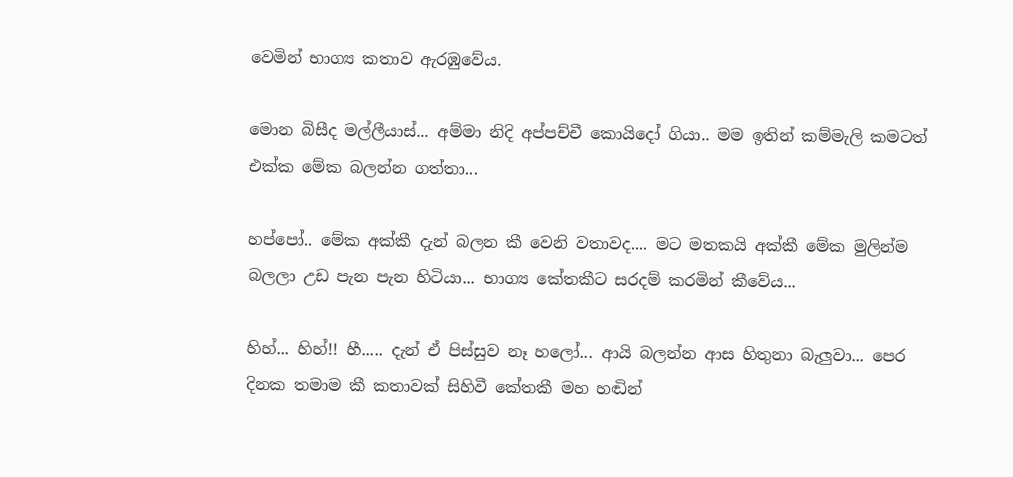වෙමින් භාග්‍ය කතාව ඇරඹුවේය.

මොන බිසීද මල්ලීයාස්... අම්මා නිදි අප්පච්චී කොයිදෝ ගියා.. මම ඉතින් කම්මැලි කමටත් එක්ක මේක බලන්න ගත්තා...

හප්පෝ.. මේක අක්කී දැන් බලන කී වෙනි වතාවද.... මට මතකයි අක්කී මේක මුලින්ම බලලා උඩ පැන පැන හිටියා... භාග්‍ය කේතකීට සරදම් කරමින් කීවේය...

හිහ්... හිහ්!! හී..... දැන් ඒ පිස්සුව නෑ හලෝ... ආයි බලන්න ආස හිතුනා බැලුවා... පෙර දිනක තමාම කී කතාවක් සිහිවී කේතකී මහ හඬින්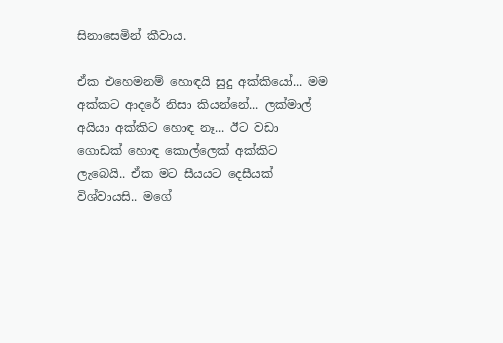සිනාසෙමින් කීවාය.

ඒක එහෙමනම් හොඳයි සුදු අක්කියෝ... මම අක්කට ආදරේ නිසා කියන්නේ... ලක්මාල් අයියා අක්කිට හොඳ නෑ... ඊට වඩා ගොඩක් හොඳ කොල්ලෙක් අක්කිට ලැබෙයි.. ඒක මට සීයයට දෙසීයක් විශ්වායසි.. මගේ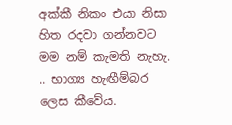අක්කී නිකං එයා නිසා හිත රදවා ගන්නවට මම නම් කැමති නැහැ. .. භාග්‍ය හැඟීම්බර ලෙස කීවේය.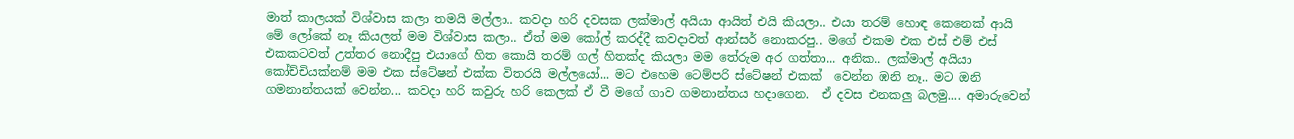මාත් කාලයක් විශ්වාස කලා තමයි මල්ලා.. කවදා හරි දවසක ලක්මාල් අයියා ආයිත් එයි කියලා.. එයා තරම් හොඳ කෙනෙක් ආයි මේ ලෝකේ නෑ කියලත් මම විශ්වාස කලා.. ඒත් මම කෝල් කරද්දී කවදාවත් ආන්සර් නොකරපු.. මගේ එකම එක එස් එම් එස් එකකටවත් උත්තර නොදීපු එයාගේ හිත කොයි තරම් ගල් හිතක්ද කියලා මම තේරුම අර ගත්තා... අනික.. ලක්මාල් අයියා කෝච්චියක්නම් මම එක ස්ටේෂන් එක්ක විතරයි මල්ලයෝ... මට එහෙම ටෙම්පරි ස්ටේෂන් එකක්  වෙන්න ඹනි නෑ.. මට ඔනි ගමනාන්තයක් වෙන්න... කවදා හරි කවුරු හරි කෙලක් ඒ වී මගේ ගාව ගමනාන්තය හදාගෙන.  ඒ දවස එනකලු බලමු.... අමාරුවෙන්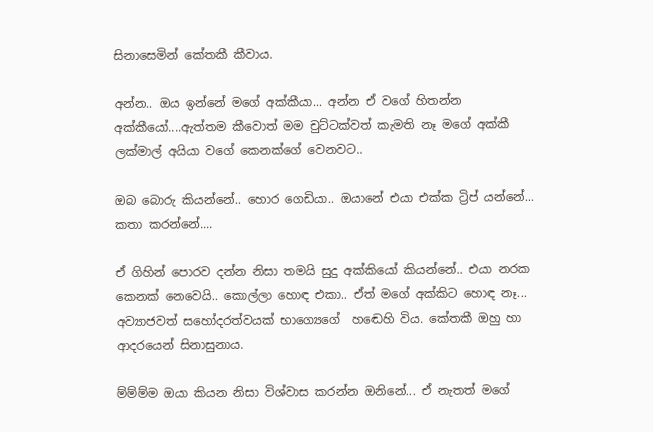සිනාසෙමින් කේතකී කීවාය.

අන්න.. ඔය ඉන්නේ මගේ අක්කීයා... අන්න ඒ වගේ හිතන්න අක්කීයෝ....ඇත්තම කීවොත් මම චුට්ටක්වත් කැමති නෑ මගේ අක්කී ලක්මාල් අයියා වගේ කෙනක්ගේ වෙනවට..

ඔබ බොරු කියන්නේ.. හොර ගෙඩියා.. ඔයානේ එයා එක්ක ට්‍රිප් යන්නේ... කතා කරන්නේ....

ඒ ගිහින් පොරව දන්න නිසා තමයි සුදු අක්කියෝ කියන්නේ.. එයා නරක කෙනක් නෙවෙයි.. කොල්ලා හොඳ එකා.. ඒත් මගේ අක්කිට හොඳ නෑ... අව්‍යාජවත් සහෝදරත්වයක් භාග්‍යෙගේ  හඬෙහි විය. කේතකී ඔහු හා ආදරයෙන් සිනාසුනාය.

ම්ම්ම්ම ඔයා කියන නිසා විශ්වාස කරන්න ඔනිනේ... ඒ නැතත් මගේ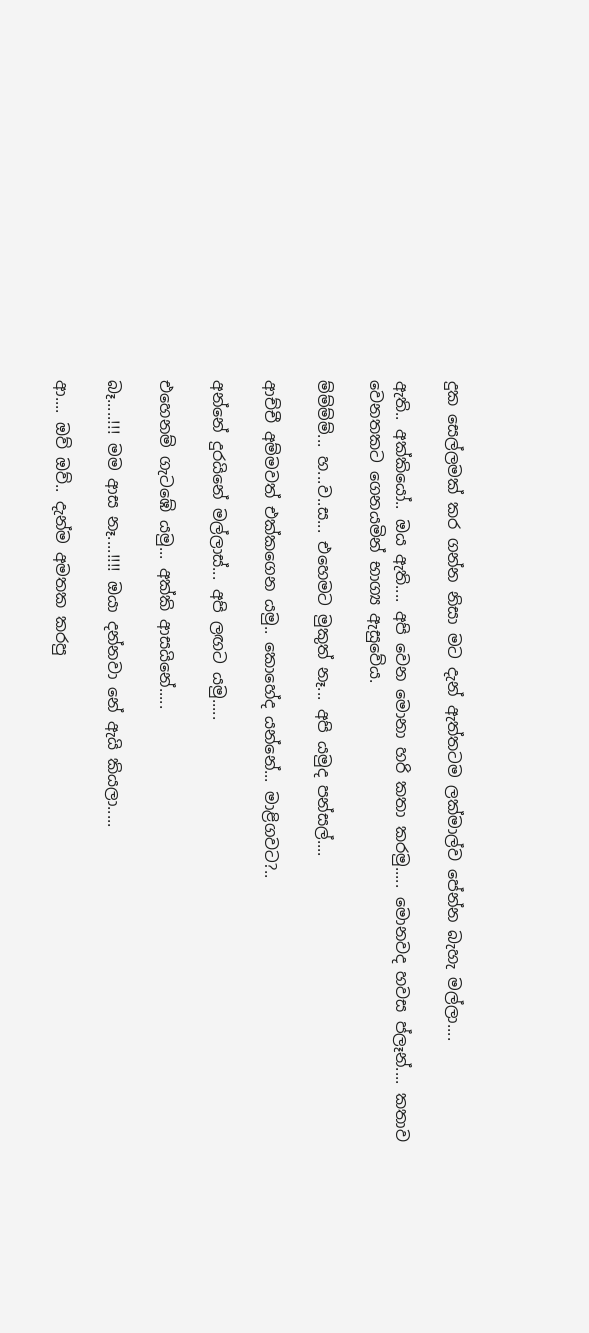දුක සෙල්ලමක් කර ගන්න නිසා මට දැන් ඇත්තටම ලක්මාල්ව පේන්න බැහැ මල්ලා....

ඇති.. අක්කියෝ.. ඔය ඇති.... අපි වෙන මොනා හරි කතා කරමු..... මොනවද හවස ප්ලෑන්.... කතාව වෙනතකට ගෙනයමින් භාග්‍ය ඇසුවේය.

ම්ම්ම්ම්... හ...ව..ස... එහෙමට මුකුත් නෑ... අපි යමුද පන්සල්....

ආච්චී අම්මවත් එක්කගෙන යමු.. කොහේද යන්නේ... මාළිගවට?..

අන්නේ දුරයිනේ මල්ලාස්... අපි ලඟට යමු.....

එහෙනම් ගැටඹේ යමු... අක්කි ආසයිනේ.....

බෑ.....!!! මම ආස නෑ....!!!! ඔයා දන්නවා නේ ඇයි කියලා.....

ආ.... ඔව් ඔව්.. දැන්ම අමතක කරපු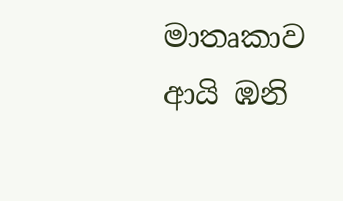මාතෘකාව ආයි ඹනි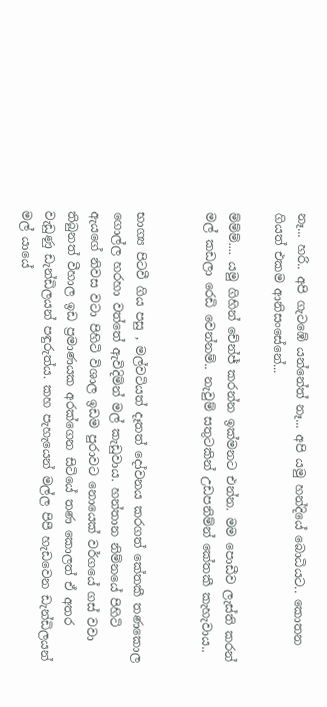නෑ... හරි.. අපි ගැටඹේ යන්නේත් නෑ... අපි යමු හන්දියේ බොධියට.. කොතන ගියත් එකම ආනිසංසේනේ...

ම්ම්ම්.... යමු ගිහින් චේන්ජ් කරන්න ඉක්මනට එන්න. මම පොඩීව ලැස්ති කරන් මල් කඩලා රෙඩි වෙන්නම්.. නැවුම් සතුටකින් උඩපනිම්න් කේතකී කැහැවාය..


භාග්‍ය පිටවී ගිය පසු , මල්වටියත් දෑතත් දෝවනය කරගත් කේතකී තණකොල ගොල්ල හරහා වත්තේ ඇවිදිමින් මල් කැඩුවාය. හන්තාන නිම්නයේ පිහිටි ඇයගේ නිවස වටා පිහිටි විශාල ඉඩම පුරාවට නොයෙක් වර්ගයේ ගස් වවා තිබුනත් වීහාල ඉඩ ප්‍රමාණයක අරක්ගෙන සිටියේ තණ කොලත් ඒ අතර වැඩුණු ඩැන්ඩිලයන් පඳුරුත්ය. කහ පැහැයෙන් මල්ල පිපී හැඩවෙන ඩැන්ඩිලයන් මල් යායේ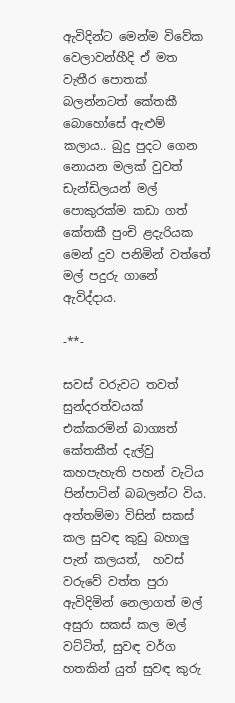ඇවිදින්ට මෙන්ම විවේක වෙලාවන්හීදි ඒ මත වැතීර පොතක් බලන්නටත් කේතකී බොහෝසේ ඇළුම් කලාය.. බුදු පුදට ගෙන නොයන මලක් වුවත් ඩැන්ඩිලයන් මල් පොකුරක්ම කඩා ගත් කේතකී පුංචි ළදැරියක මෙන් දුව පනිමින් වත්තේ මල් පදුරු ගානේ ඇවිද්දාය.

-**-

සවස් වරුවට තවත් සුන්දරත්වයක් එක්කරමින් බාග්‍යත් කේතකීත් දැල්වු කහපැහැති පහන් වැටිය පින්පාටින් බබලන්ට විය. අත්තම්මා විසින් සකස් කල සුවඳ කුඩු බහාලු පැන් කලයත්,  හවස් වරුවේ වත්ත පුරා ඇවිදිමින් නෙලාගත් මල් අසුරා සකස් කල මල් වට්ටිත්, සුවඳ වර්ග හතකින් යුත් සුවඳ කුරු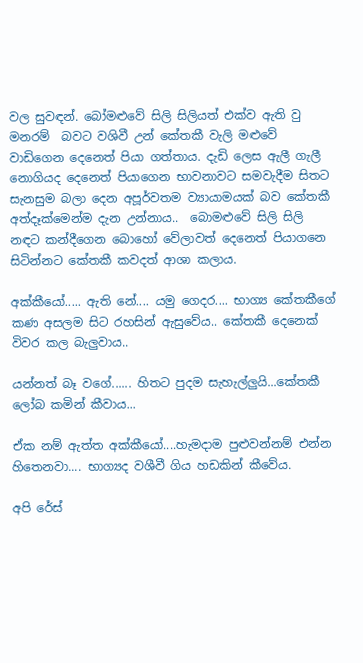වල සුවඳන්. බෝමළුවේ සිලි සිලියත් එක්ව ඇති වු මනරම්  බවට වශිවී උන් කේතකී වැලි මළුවේ වාඩිගෙන දෙනෙත් පියා ගත්තාය. දැඩි ලෙස ඇලී ගැලී නොගියද දෙනෙත් පියාගෙන භාවනාවට සමවැදීම සිතට සැනසුම බලා දෙන අපූර්වතම ව්‍යායාමයක් බව කේතකී අත්දෑක්මෙන්ම දැන උන්නාය..  බොමළුවේ සිලි සිලි නඳට කන්දීගෙන බොහෝ වේලාවත් දෙනෙත් පියාගනෙ සිටින්නට කේතකී කවදත් ආශා කලාය.

අක්කීයෝ..... ඇති නේ.... යමු ගෙදර.... භාග්‍ය කේතකීගේ කණ අසලම සිට රහසින් ඇසුවේය.. කේතකී දෙනෙක් විවර කල බැලුවාය..

යන්නත් බෑ වගේ...... හිතට පුදම සැහැල්ලුයි...කේතකී ලෝබ කමින් කීවාය...

ඒක නම් ඇත්ත අක්කීයෝ....හැමදාම පුළුවන්නම් එන්න හිතෙනවා.... භාග්‍යද වශීවී ගිය හඩකින් කීවේය.

අපි රේස්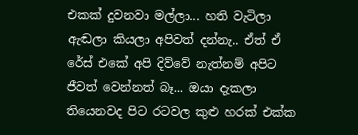එකක් දුවනවා මල්ලා... හති වැටිලා ඇඬලා කියලා අපිවත් දන්නැ.. ඒත් ඒ රේස් එකේ අපි දිව්වේ නැත්නම් අපිට ජීවත් වෙන්නත් බෑ... ඔයා දැකලා තියෙනවද පිට රටවල කුළු හරක් එක්ක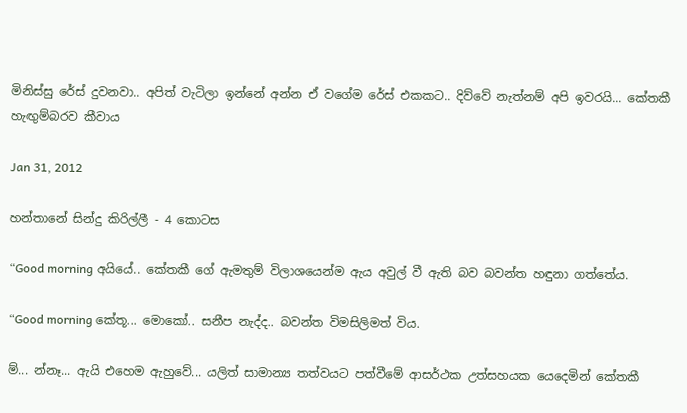මිනිස්සු රේස් දුවනවා.. අපිත් වැටිලා ඉන්නේ අන්න ඒ වගේම රේස් එකකට.. දිව්වේ නැත්නම් අපි ඉවරයි... කේතකී හැඟුම්බරව කීවාය

Jan 31, 2012

හන්තානේ සින්දු කිරිල්ලී - 4 කොටස

“Good morning අයියේ.. කේතකී ගේ ඇමතුම් විලාශයෙන්ම ඇය අවුල් වී ඇති බව බවන්ත හඳුනා ගත්තේය.

“Good morning කේතූ... මොකෝ.. සනීප නැද්ද.. බවන්ත විමසිලිමත් විය.

ම්... න්නෑ... ඇයි එහෙම ඇහුවේ... යලිත් සාමාන්‍ය තත්වයට පත්වීමේ ආසර්ථක උත්සහයක යෙදෙමින් කේතකී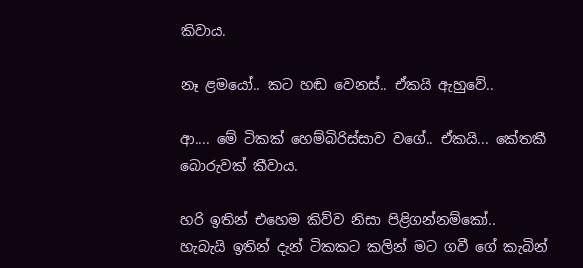කිවාය.

නෑ ළමයෝ.. කට හඬ වෙනස්.. ඒකයි ඇහුවේ..

ආ.... මේ ටිකක් හෙම්බිරිස්සාව වගේ.. ඒකයි... කේතකී බොරුවක් කීවාය.

හරි ඉතින් එහෙම කිව්ව නිසා පිළිගන්නම්කෝ.. හැබැයි ඉතින් දැන් ටිකකට කලින් මට ගවී ගේ කැබින්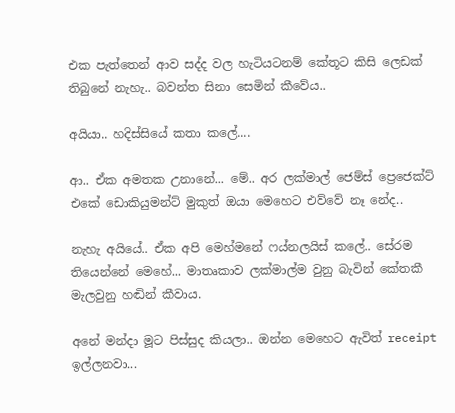එක පැත්තෙන් ආව සද්ද වල හැටියටනම් කේතූට කිසි ලෙඩක් තිබුනේ නැහැ.. බවන්ත සිනා සෙමින් කීවේය..

අයියා.. හදිස්සියේ කතා කලේ....

ආ.. ඒක අමතක උනානේ... මේ.. අර ලක්මාල් ජෙම්ස් ප්‍රෙජෙක්ට් එකේ ඩොකියුමන්ට් මුකුත් ඔයා මෙහෙට එව්වේ නෑ නේද..

නැහැ අයියේ.. ඒක අපි මෙහ්මනේ ෆය්නලයිස් කලේ.. සේරම තියෙන්නේ මෙහේ... මාතෘකාව ලක්මාල්ම වුනු බැවින් කේතකී මැලවුනු හඬින් කීවාය.

අනේ මන්දා මූට පිස්සුද කියලා.. ඔන්න මෙහෙට ඇවිත් receipt ඉල්ලනවා...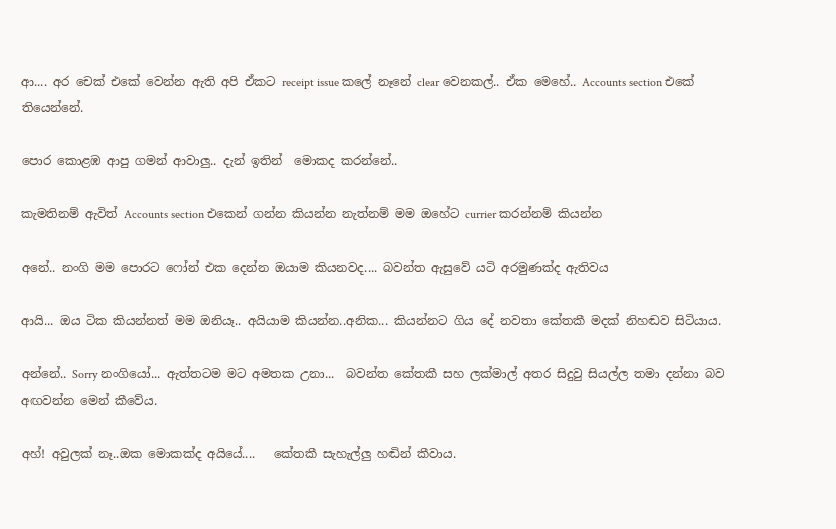ආ.... අර චෙක් එකේ වෙන්න ඇති අපි ඒකට receipt issue කලේ නෑනේ clear වෙනකල්.. ඒක මෙහේ.. Accounts section එකේ තියෙන්නේ.

පොර කොළඹ ආපු ගමන් ආවාලු.. දැන් ඉතින්  මොකද කරන්නේ..

කැමතිනම් ඇවිත් Accounts section එකෙන් ගන්න කියන්න නැත්නම් මම ඔහේට currier කරන්නම් කියන්න

අනේ.. නංගි මම පොරට ෆෝන් එක දෙන්න ඔයාම කියනවද.... බවන්ත ඇසුවේ යටි අරමුණක්ද ඇතිවය

ආයි... ඔය ටික කියන්නත් මම ඔනියෑ.. අයියාම කියන්න..අනික... කියන්නට ගිය දේ නවතා කේතකී මදක් නිහඬව සිටියාය.

අන්නේ.. Sorry නංගියෝ... ඇත්තටම මට අමතක උනා...  බවන්ත කේතකී සහ ලක්මාල් අතර සිදුවු සියල්ල තමා දන්නා බව අඟවන්න මෙන් කීවේය.

අහ්! අවුලක් නෑ..ඔක මොකක්ද අයියේ....   කේතකී සැහැල්ලු හඬින් කීවාය.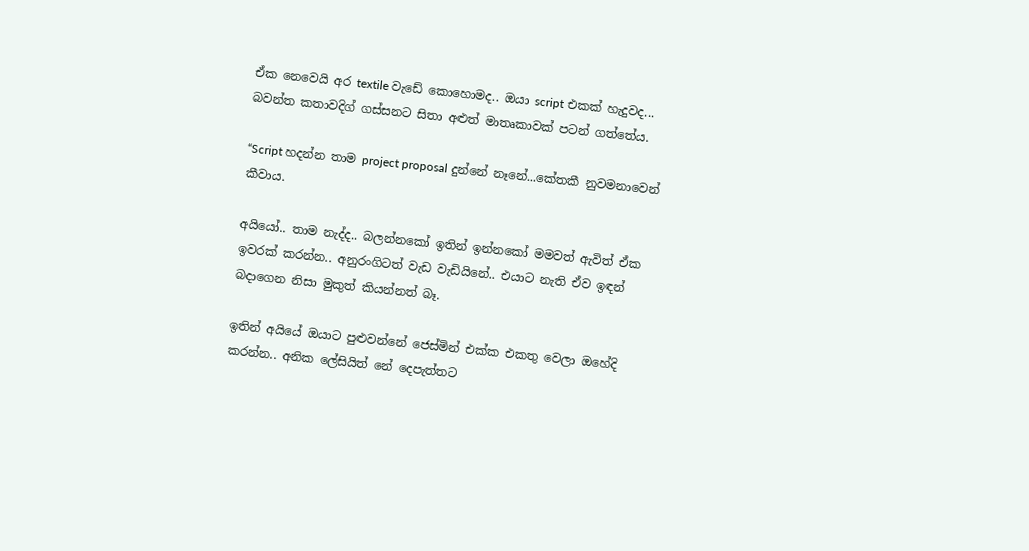ඒක නෙවෙයි අර textile වැඩේ කොහොමද.. ඔයා script එකක් හැදුවද... බවන්ත කතාවදිග් ගස්සනට සිතා අළුත් මාතෘකාවක් පටන් ගත්තේය.

“Script හදන්න තාම project proposal දුන්නේ නෑනේ...කේතකී නුවමනාවෙන් කීවාය.

අයියෝ.. තාම නැද්ද.. බලන්නකෝ ඉතින් ඉන්නකෝ මමවත් ඇවිත් ඒක ඉවරක් කරන්න.. අනුරංගිටත් වැඩ වැඩියිනේ.. එයාට නැති ඒව ඉඳන් බදාගෙන නිසා මුකුත් කියන්නත් බෑ.

ඉතින් අයියේ ඔයාට පුළුවන්නේ ජෙස්මින් එක්ක එකතු වෙලා ඔහේදි කරන්න.. අනික ලේසියිත් නේ දෙපැත්තට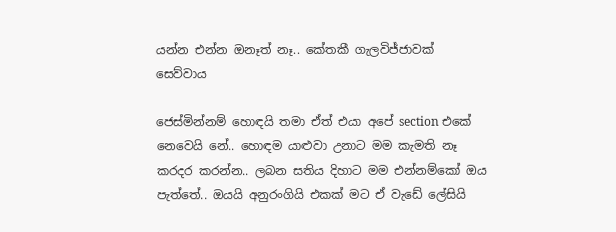යන්න එන්න ඔනෑත් නෑ.. කේතකී ගැලවිජ්ජාවක් සෙව්වාය

ජෙස්මින්නම් හොඳයි තමා ඒත් එයා අපේ section එකේ නෙවෙයි නේ.. හොඳම යාළුවා උනාට මම කැමති නෑ කරදර කරන්න.. ලබන සතිය දිහාට මම එන්නම්කෝ ඔය පැත්තේ.. ඔයයි අනුරංගියි එකක් මට ඒ වැඩේ ලේසියි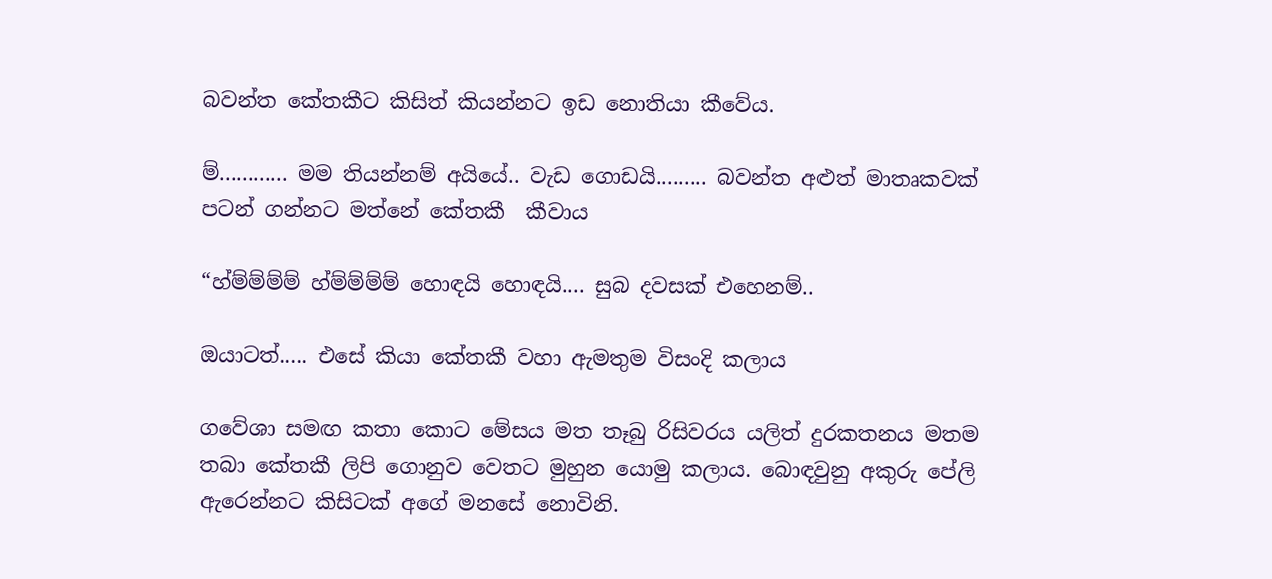බවන්ත කේතකීට කිසිත් කියන්නට ඉඩ නොතියා කීවේය.

ම්............ මම තියන්නම් අයියේ.. වැඩ ගොඩයි......... බවන්ත අළුත් මාතෘකවක් පටන් ගන්නට මත්නේ කේතකී  කීවාය

“හ්ම්ම්ම්ම් හ්ම්ම්ම්ම් හොඳයි හොඳයි.... සුබ දවසක් එහෙනම්..

ඔයාටත්..... එසේ කියා කේතකී වහා ඇමතුම විසංදි කලාය

ගවේශා සමඟ කතා කොට මේසය මත තෑබු රිසිවරය යලිත් දුරකතනය මතම තබා කේතකී ලිපි ගොනුව වෙතට මුහුන යොමු කලාය. බොඳවුනු අකුරු පේලි ඇරෙන්නට කිසිටක් අගේ මනසේ නොවිනි.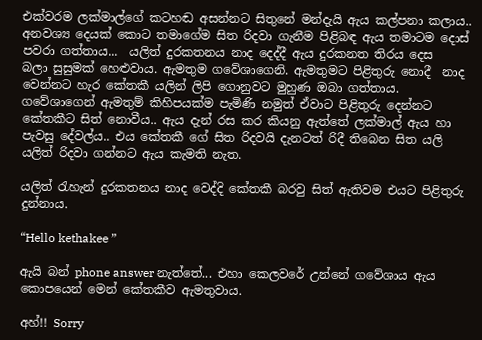එක්වරම ලක්මාල්ගේ කටහඬ අසන්නට සිතුනේ මන්දැයි ඇය කල්පනා කලාය.. අනවශ්‍ය දෙයක් කොට තමාගේම සිත රිදවා ගැනීම පිළිබඳ ඇය තමාටම දොස් පවරා ගත්තාය...  යලිත් දුරකතනය නාද දෙද්දී ඇය දුරකනත තිරය දෙස   බලා සුසුමක් හෙළුවාය. ඇමතුම ගවේශාගෙනි. ඇමතුමට පිළිතුරු නොදී  නාද වෙන්නට හැර කේතකී යලින් ලිපි ගොනුවට මුහුණ ඔබා ගත්තාය. ගවේශාගෙන් ඇමතුම් කිහිපයක්ම පැමිණි නමුත් ඒවාට පිළිතුරු දෙන්නට කේතකීට සිත් නොවීය.. ඇය දැන් රස කර කියනු ඇත්තේ ලක්මාල් ඇය හා පැවසු දේවල්ය.. එය කේතකී ගේ සිත රිදවයි දැනටත් රිදී තිබෙන සිත යලි යලිත් රිදවා ගන්නට ඇය කැමති නැත.

යලිත් රැහැන් දුරකතනය නාද වෙද්දි කේතකී බරවු සිත් ඇතිවම එයට පිළිතුරු දුන්නාය.

“Hello kethakee ”

ඇයි බන් phone answer නැත්තේ... එහා කෙලවරේ උන්නේ ගවේශාය ඇය කොපයෙන් මෙන් කේතකීව ඇමතුවාය.

අහ්!! Sorry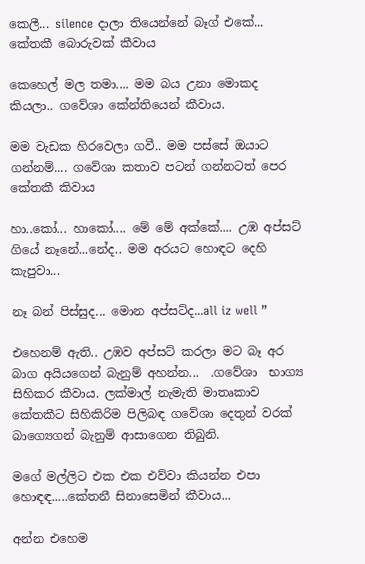කෙලී... silence දාලා තියෙන්නේ බෑග් එකේ... කේතකී බොරුවක් කීවාය

කෙහෙල් මල තමා.... මම බය උනා මොකද කියලා.. ගවේශා කේන්තියෙන් කීවාය.

මම වැඩක හිරවෙලා ගවී.. මම පස්සේ ඔයාට ගන්නම්.... ගවේශා කතාව පටන් ගන්නටත් පෙර කේතකී කිවාය

හා..කෝ... හාකෝ.... මේ මේ අක්කේ.... උඹ අප්සට් ගියේ නෑනේ...නේද.. මම අරයට හොඳට දෙහි කැපුවා...

නෑ බන් පිස්සුද... මොන අප්සට්ද...all iz well ”

එහෙනම් ඇති.. උඹව අප්සට් කරලා මට බෑ අර බාග අයියගෙන් බැනුම් අහන්න...  .ගවේශා  භාග්‍ය සිහිකර කීවාය. ලක්මාල් නැමැති මාතෘකාව කේතකීට සිහිකිරිම පිලිබඳ ගවේශා දෙතුන් වරක් බාග්‍යෙගන් බැනුම් ආසාගෙන තිබුනි.

මගේ මල්ලිට එක එක එව්වා කියන්න එපා හොඳඳ.....කේතනී සිනාසෙමින් කීවාය...

අන්න එහෙම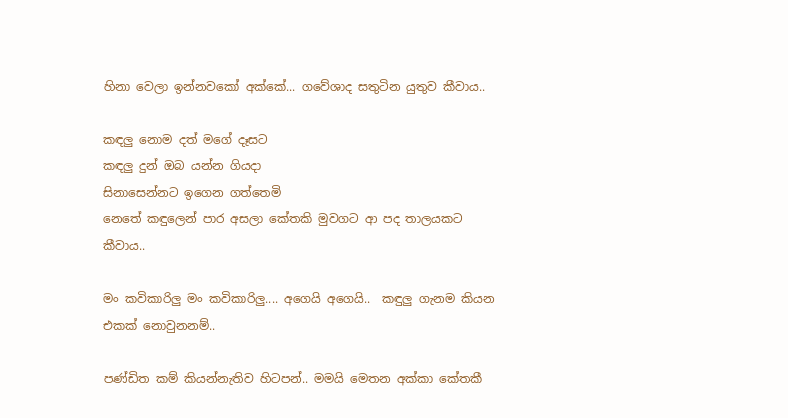හිනා වෙලා ඉන්නවකෝ අක්කේ... ගවේශාද සතුටින යුතුව කීවාය..

කඳලු නොම දත් මගේ දෑසට
කඳලු දුන් ඔබ යන්න ගියදා
සිනාසෙන්නට ඉගෙන ගත්තෙමි
නෙතේ කඳුලෙන් පාර අසලා කේතකි මුවගට ආ පද තාලයකට කීවාය..

මං කවිකාරිලු මං කවිකාරිලු.... අගෙයි අගෙයි..  කඳුලු ගැනම කියන එකක් නොවුනනම්..

පණ්ඩිත කම් කියන්නැතිව හිටපන්.. මමයි මෙතන අක්කා කේතකී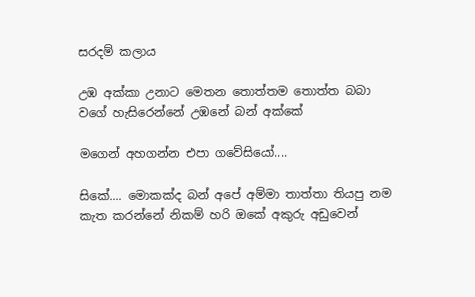සරදම් කලාය

උඹ අක්කා උනාට මෙතන තොත්තම තොත්ත බබා වගේ හැසිරෙන්නේ උඹනේ බන් අක්කේ

මගෙන් අහගන්න එපා ගවේසියෝ....

සිකේ.... මොකක්ද බන් අපේ අම්මා තාත්තා තියපු නම කැත කරන්නේ නිකම් හරි ඔකේ අකුරු අඩුවෙන්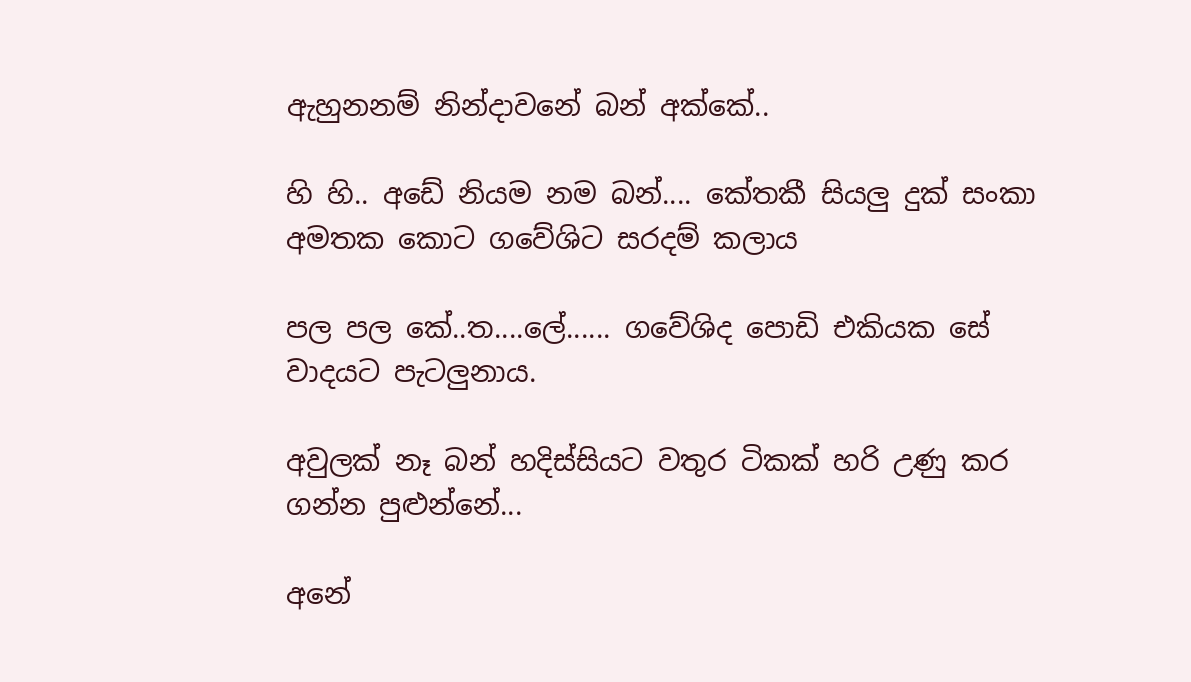ඇහුනනම් නින්දාවනේ බන් අක්කේ..

හි හි.. අඩේ නියම නම බන්.... කේතකී සියලු දුක් සංකා අමතක කොට ගවේශිට සරදම් කලාය

පල පල කේ..ත....ලේ...... ගවේශිද පොඩි එකියක සේ වාදයට පැටලුනාය.

අවුලක් නෑ බන් හදිස්සියට වතුර ටිකක් හරි උණු කර ගන්න පුළුන්නේ...

අනේ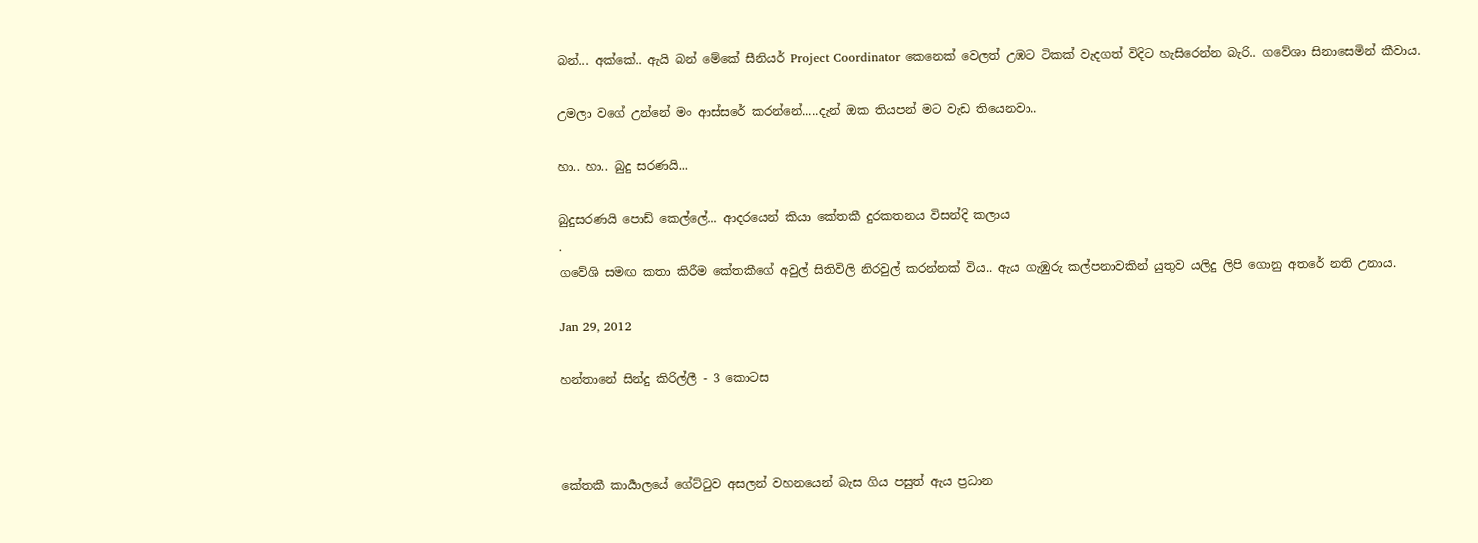බන්... අක්කේ.. ඇයි බන් මේකේ සීනියර් Project Coordinator කෙනෙක් වෙලත් උඹට ටිකක් වැදගත් විදිට හැසිරෙන්න බැරි.. ගවේශා සිනාසෙමින් කීවාය.

උමලා වගේ උන්නේ මං ආස්සරේ කරන්නේ.....දැන් ඔක තියපන් මට වැඩ තියෙනවා..

හා.. හා.. බුදු සරණයි...

බුදුසරණයි පොඩ් කෙල්ලේ... ආදරයෙන් කියා කේතකී දුරකතනය විසන්දි කලාය
.
ගවේශි සමඟ කතා කිරීම කේතකීගේ අවුල් සිතිවිලි නිරවුල් කරන්නක් විය.. ඇය ගැඹුරු කල්පනාවකින් යුතුව යලිදු ලිපි ගොනු අතරේ නති උනාය.

Jan 29, 2012

හන්තානේ සින්දු කිරිල්ලී - 3 කොටස



කේතකී කාර්‍යාලයේ ගේට්ටුව අසලන් වහනයෙන් බැස ගිය පසුත් ඇය ප්‍රධාන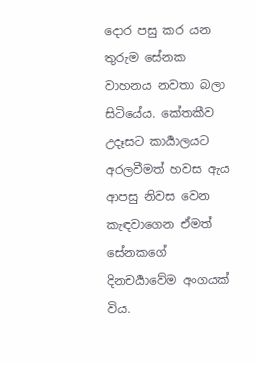දොර පසු කර යන තුරුම සේනක වාහනය නවතා බලා සිටියේය. කේතකීව උදෑසට කාර්‍යාලයට අරලවීමත් හවස ඇය ආපසු නිවස වෙන කැඳවාගෙන ඒමත් සේනකගේ දිනචර්‍යාවේම අංගයක් විය.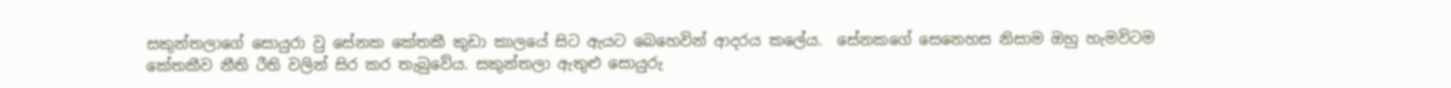සකුන්තලාගේ සොයුරා වු සේනක කේතකී කුඩා කාලයේ සිට ඇයට බෙහෙවින් ආදරය කලේය.  සේනකගේ සෙනෙහස නිසාම ඔහු හැමවිටම කේතකීව නීති රීති වලින් සිර කර තැබුවේය. සකුන්තලා ඇතුළු සොයුරු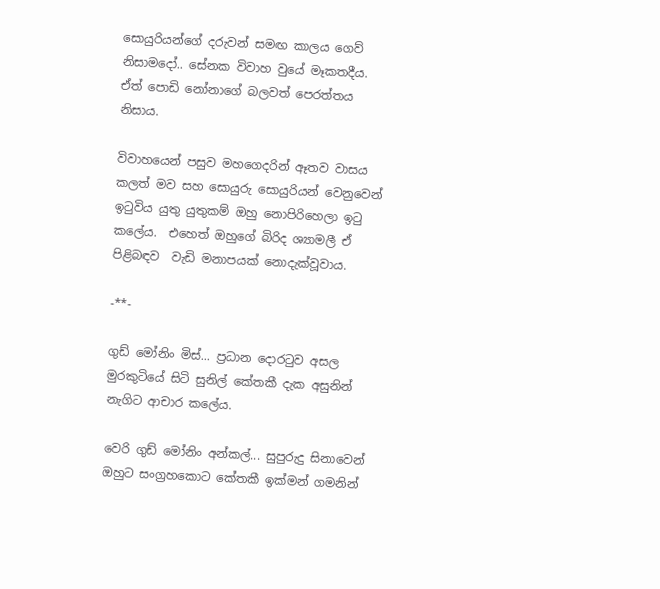සොයුරියන්ගේ දරුවන් සමඟ කාලය ගෙව් නිසාමදෝ.. සේනක විවාහ වුයේ මෑකතදීය. ඒත් පොඩි නෝනාගේ බලවත් පෙරත්තය නිසාය.

විවාහයෙන් පසුව මහගෙදරින් ඈතව වාසය කලත් මව සහ සොයුරු සොයුරියන් වෙනුවෙන් ඉටුවිය යුතු යුතුකම් ඔහු නොපිරිහෙලා ඉටු කලේය.  එහෙත් ඔහුගේ බිරිද ශ්‍යාමලී ඒ පිළිබඳව  වැඩි මනාපයක් නොදැක්වූවාය.

-**-

ගුඩ් මෝනිං මිස්... ප්‍රධාන දොරටුව අසල මුරකුටියේ සිටි සුනිල් කේතකී දැක අසුනින් නැගිට ආචාර කලේය.

වෙරි ගුඩ් මෝනිං අන්කල්... සුපුරුදු සිනාවෙන් ඔහුට සංග්‍රහකොට කේතකී ඉක්මන් ගමනින්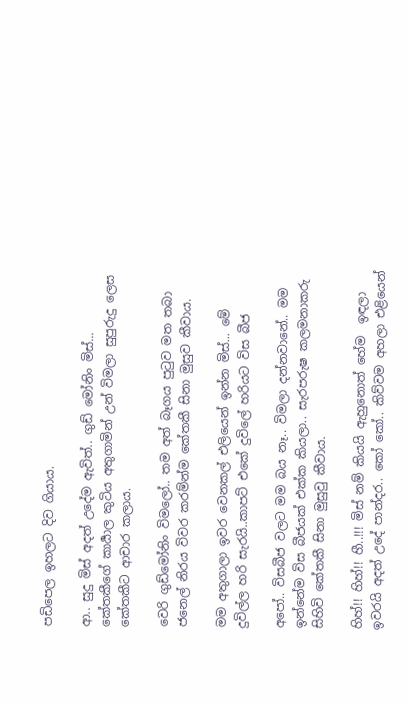පඩිපෙල ඉහලට දිව ගියාය.

ආ.. සුදු මිස් අදත් උදේම ඇවිත්.. ගුඩ් මෝනිං මිස්... කේතකීගේ කාර්‍යාල කුටිය අතුගාමින් උන් විමලා සුපුරුදු ලෙස කේතකීට ආචාර කලාය.

වෙරි ගුඩ්මෝනිං විමලෝ.. තම අත් බෑගය පුටුව මත තබා ජනෙල් නිරය විවර කරම්න්ම කේතකී සිනා මුසුව කීවාය.

මම අතුගාලා ඉවර වෙනකල් එලියෙන් ඉන්න මිස්... මේ දුවිල්ල හරි සැරයි..කාපට් එකේ දුවිලේ හරියට විස බීජ

අපෝ.. විසබීජ වලට මම බය නෑ.. විමලා දන්නවානේ.. මම ඉන්නේම විස බීජයක් එක්ක කියලා.. සැරපරුෂ කලමනාකරු සිහිවි කේතකී සිනා මුසුවු කීවාය.

හිහ්!! හිහ්!! හී..!!! මිස් නම් කියයි ඇහුනොත් හේම  ඉඳලා ඉවරයි අදත් උදේ පාන්දර.. කෝ කෝ.. කිව්වම අහලා එළියෙන්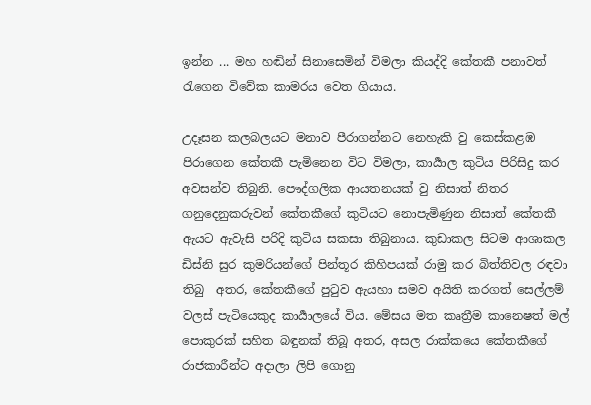ඉන්න ... මහ හඬින් සිනාසෙමින් විමලා කියද්දි කේතකී පනාවත් රැගෙන විවේක කාමරය වෙත ගියාය.

උදෑසන කලබලයට මනාව පීරාගන්නට නෙහැකි වු කෙස්කළඹ පිරාගෙන කේතකී පැමිනෙන විට විමලා, කාර්‍යාල කුටිය පිරිසිදු කර අවසන්ව තිබුනි. පෞද්ගලික ආයතනයක් වු නිසාත් නිතර ගනුදෙනුකරුවන් කේතකීගේ කුටියට නොපැමිණුන නිසාත් කේතකී ඇයට ඇවැසි පරිදි කුටිය සකසා තිබුනාය. කුඩාකල සිටම ආශාකල ඩිස්නි සුර කුමරියන්ගේ පින්තූර කිහිපයක් රාමු කර බිත්තිවල රඳවා තිබු  අතර, කේතකීගේ පුටුව ඇයහා සමව අයිති කරගත් සෙල්ලම්  වලස් පැටියෙකුද කාර්‍යාලයේ විය. මේසය මත කෘත්‍රීම කානෙෂත් මල් පොකුරක් සහිත බඳුනක් තිබූ අතර, අසල රාක්කයෙ කේතකීගේ රාජකාරීන්ට අදාලා ලිපි ගොනු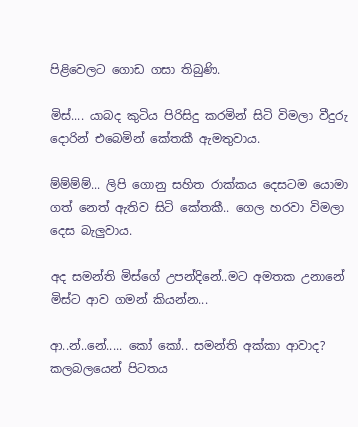පිළිවෙලට ගොඩ ගසා තිබුණි.

මිස්.... යාබද කුටිය පිරිසිදු කරමින් සිටි විමලා වීදුරු දොරින් එබෙමින් කේතකී ඇමතුවාය.

ම්ම්ම්ම්... ලිපි ගොනු සහිත රාක්කය දෙසටම යොමා ගත් නෙත් ඇතිව සිටි කේතකී.. ගෙල හරවා විමලා දෙස බැලුවාය.

අද සමන්ති මිස්ගේ උපන්දිනේ..මට අමතක උනානේ මිස්ට ආව ගමන් කියන්න...

ආ..න්..නේ..... කෝ කෝ.. සමන්ති අක්කා ආවාද? කලබලයෙන් පිටතය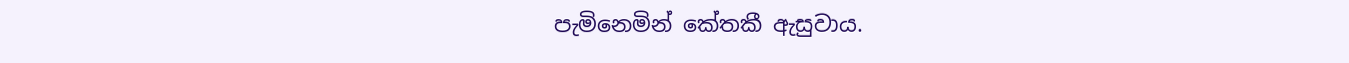පැමිනෙමින් කේතකී ඇසුවාය.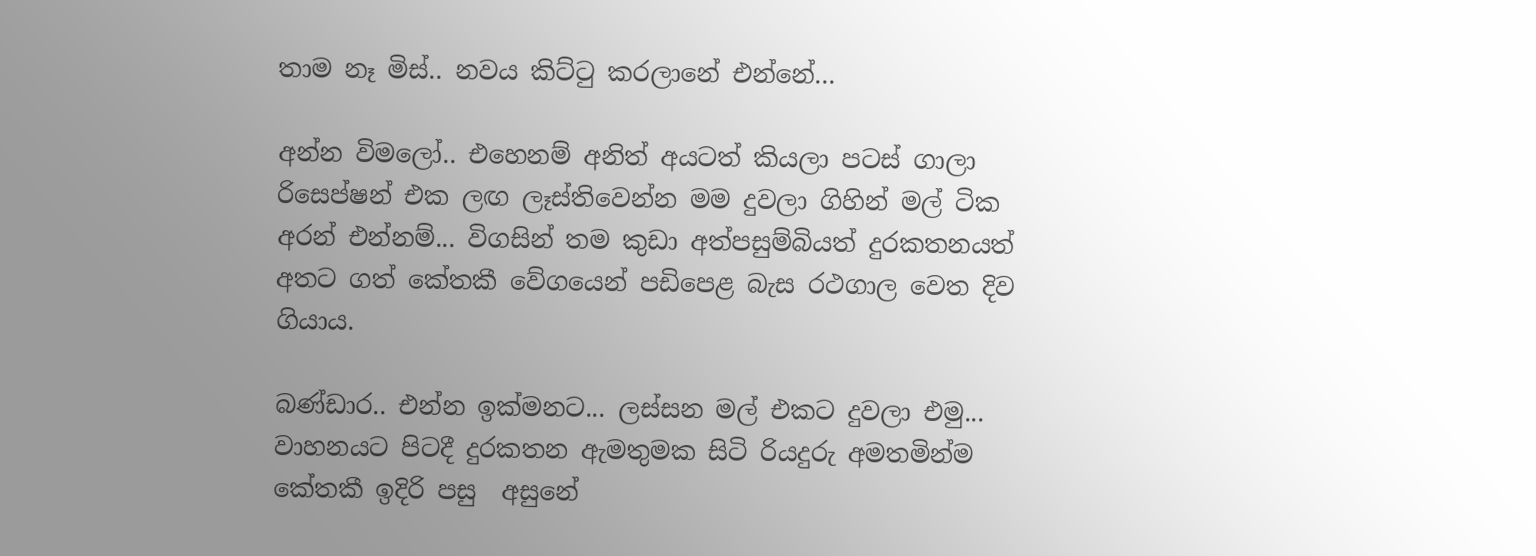තාම නෑ මිස්.. නවය කිට්ටු කරලානේ එන්නේ...

අන්න විමලෝ.. එහෙනම් අනිත් අයටත් කියලා පටස් ගාලා රිසෙප්ෂන් එක ලඟ ලෑස්තිවෙන්න මම දුවලා ගිහින් මල් ටික අරන් එන්නම්... විගසින් තම කුඩා අත්පසුම්බියත් දුරකතනයත් අතට ගත් කේතකී වේගයෙන් පඩිපෙළ බැස රථගාල වෙත දිව ගියාය.

බණ්ඩාර.. එන්න ඉක්මනට... ලස්සන මල් එකට දුවලා එමු... වාහනයට පිටදී දුරකතන ඇමතුමක සිටි රියදුරු අමතමින්ම කේතකී ඉදිරි පසු  අසුනේ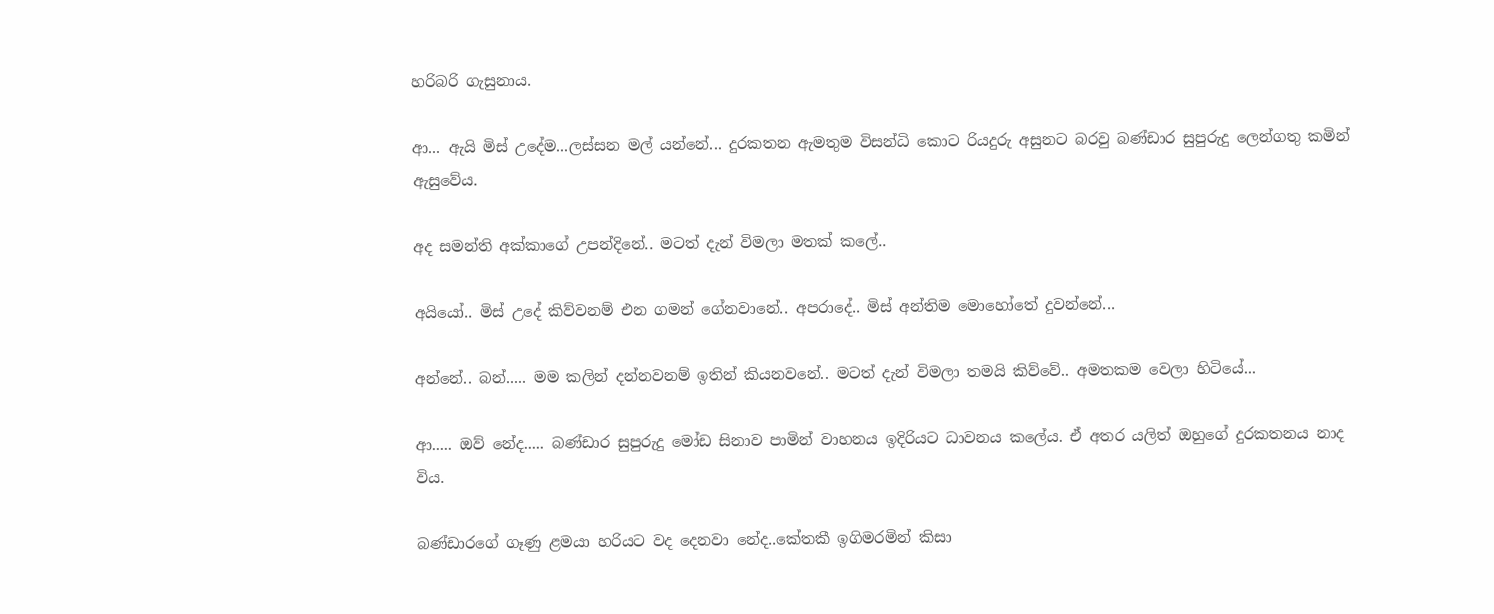හරිබරි ගැසුනාය.

ආ... ඇයි මිස් උදේම...ලස්සන මල් යන්නේ... දුරකතන ඇමතුම විසන්ධි කොට රියදුරු අසුනට බරවු බණ්ඩාර සුපුරුදු ලෙන්ගතු කමින් ඇසුවේය.

අද සමන්ති අක්කාගේ උපන්දිනේ.. මටත් දැන් විමලා මතක් කලේ..

අයියෝ.. මිස් උදේ කිව්වනම් එන ගමන් ගේනවානේ.. අපරාදේ.. මිස් අන්තිම මොහෝතේ දුවන්නේ...

අන්නේ.. බන්..... මම කලින් දන්නවනම් ඉතින් කියනවනේ.. මටත් දැන් විමලා තමයි කිව්වේ.. අමතකම වෙලා හිටියේ...

ආ..... ඔව් නේද..... බණ්ඩාර සුපුරුදු මෝඩ සිනාව පාමින් වාහනය ඉදිරියට ධාවනය කලේය. ඒ අතර යලිත් ඔහුගේ දුරකතනය නාද විය.

බණ්ඩාරගේ ගෑණු ළමයා හරියට වද දෙනවා නේද..කේතකී ඉගිමරමින් කිසා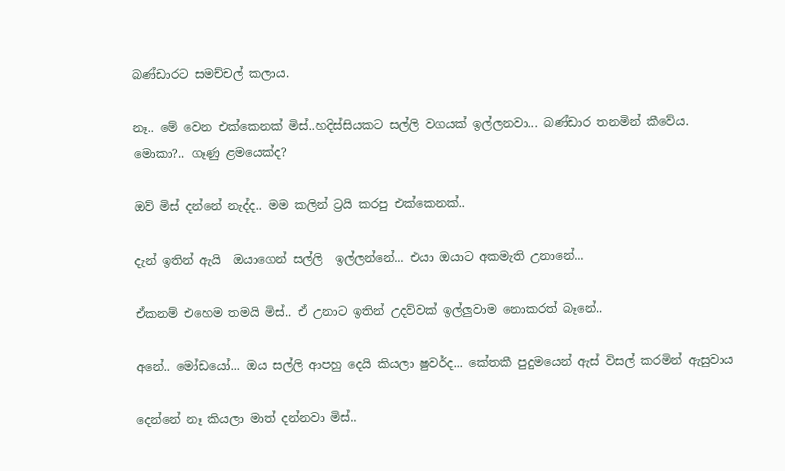බණ්ඩාරට සමච්චල් කලාය.

නෑ.. මේ වෙන එක්කෙනක් මිස්..හදිස්සියකට සල්ලි වගයක් ඉල්ලනවා... බණ්ඩාර තනමින් කීවේය.
මොකා?.. ගෑණු ළමයෙක්ද?

ඔව් මිස් දන්නේ නැද්ද.. මම කලින් ට්‍රයි කරපු එක්කෙනක්..

දැන් ඉතින් ඇයි  ඔයාගෙන් සල්ලි  ඉල්ලන්නේ... එයා ඔයාට අකමැති උනානේ...

ඒකනම් එහෙම තමයි මිස්.. ඒ උනාට ඉතින් උදව්වක් ඉල්ලුවාම නොකරත් බෑනේ..

අනේ.. මෝඩයෝ... ඔය සල්ලි ආපහු දෙයි කියලා ෂුවර්ද... කේතකී පුදුමයෙන් ඇස් විසල් කරමින් ඇසුවාය

දෙන්නේ නෑ කියලා මාත් දන්නවා මිස්..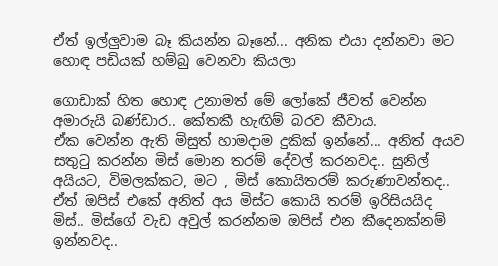ඒත් ඉල්ලුවාම බෑ කියන්න බෑනේ... අනික එයා දන්නවා මට හොඳ පඩියක් හම්බු වෙනවා කියලා

ගොඩාක් හිත හොඳ උනාමත් මේ ලෝකේ ජීවත් වෙන්න අමාරුයි බණ්ඩාර.. කේතකී හැඟිම් බරව කීවාය.
ඒක වෙන්න ඇති මිසුත් හාමදාම දුකික් ඉන්නේ... අනිත් අයව සතුටු කරන්න මිස් මොන තරම් දේවල් කරනවද.. සුනිල් අයියට, විමලක්කට, මට , මිස් කොයිතරම් කරුණාවන්තද.. ඒත් ඔපිස් එකේ අනිත් අය මිස්ට කොයි තරම් ඉරිසියයිද මිස්.. මිස්ගේ වැඩ අවුල් කරන්නම ඔපිස් එන කීදෙනක්නම් ඉන්නවද..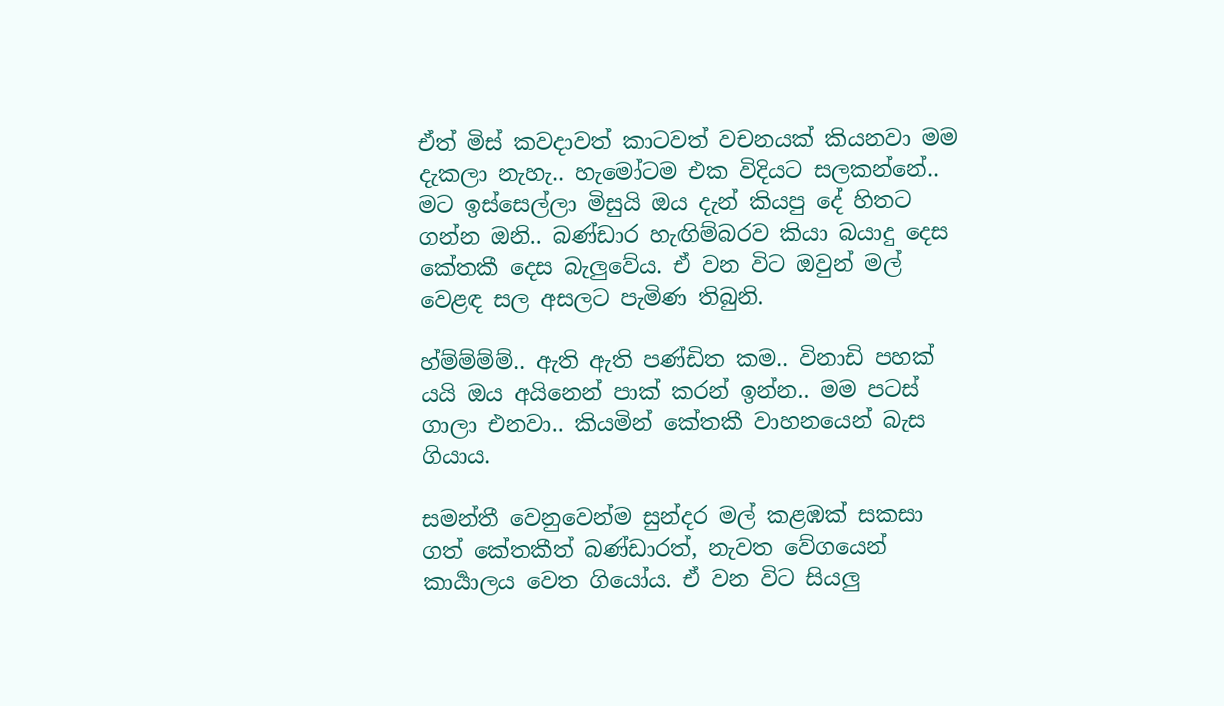ඒත් මිස් කවදාවත් කාටවත් වචනයක් කියනවා මම දැකලා නැහැ.. හැමෝටම එක විදියට සලකන්නේ.. මට ඉස්සෙල්ලා මිසුයි ඔය දැන් කියපු දේ හිතට ගන්න ඔනි.. බණ්ඩාර හැඟිම්බරව කියා බයාදු දෙස කේතකී දෙස බැලුවේය. ඒ වන විට ඔවුන් මල් වෙළඳ සල අසලට පැමිණ තිබුනි.

හ්ම්ම්ම්ම්.. ඇති ඇති පණ්ඩිත කම.. විනාඩි පහක් යයි ඔය අයිනෙන් පාක් කරන් ඉන්න.. මම පටස් ගාලා එනවා.. කියමින් කේතකී වාහනයෙන් බැස ගියාය.

සමන්තී වෙනුවෙන්ම සුන්දර මල් කළඹක් සකසා ගත් කේතකීත් බණ්ඩාරත්, නැවත වේගයෙන් කාර්‍යාලය වෙත ගියෝය. ඒ වන විට සියලු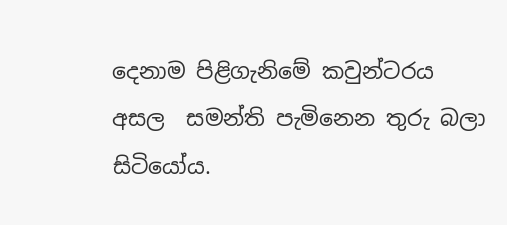දෙනාම පිළිගැනිමේ කවුන්ටරය අසල  සමන්ති පැමිනෙන තුරු බලා සිටියෝය.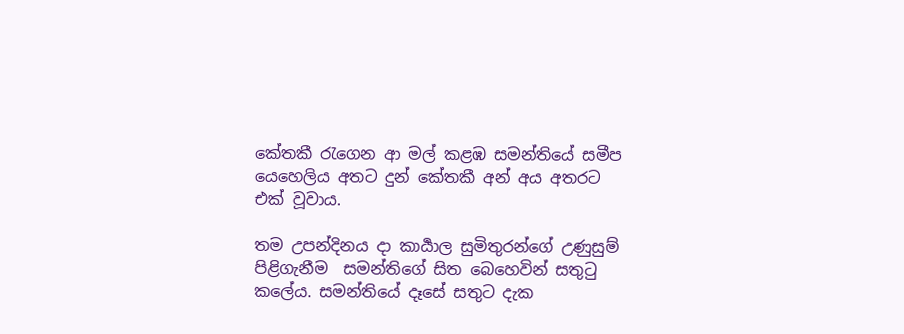කේතකී රැගෙන ආ මල් කළඹ සමන්තියේ සමීප යෙහෙලිය අතට දුන් කේතකී අන් අය අතරට එක් වූවාය.

තම උපන්දිනය දා කාර්‍යාල සුමිතුරන්ගේ උණුසුම් පිළිගැනීම  සමන්තිගේ සිත බෙහෙවින් සතුටු කලේය. සමන්තියේ දෑසේ සතුට දැක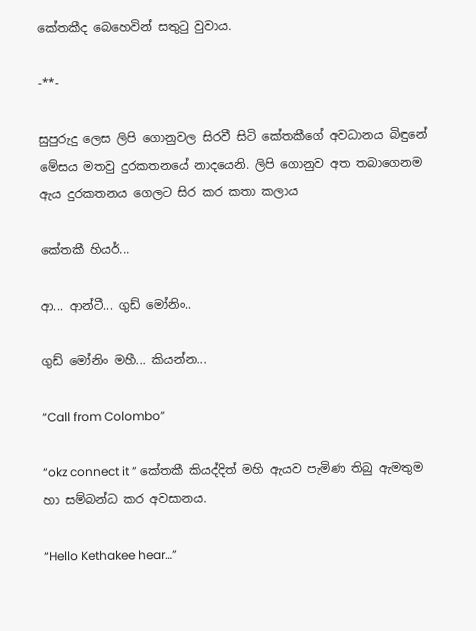කේතකීද බෙහෙවින් සතුටු වුවාය.

-**-

සුපුරුදු ලෙස ලිපි ගොනුවල සිරවී සිටි කේතකීගේ අවධානය බිඳුනේ  මේසය මතවු දුරකතනයේ නාදයෙනි. ලිපි ගොනුව අත තබාගෙනම ඇය දුරකතනය ගෙලට සිර කර කතා කලාය

කේතකී හියර්...

ආ... ආන්ටී... ගුඩ් මෝනිං..

ගුඩ් මෝනිං මහී... කියන්න...

“Call from Colombo”

“okz connect it ” කේතකී කියද්දිත් මහි ඇයව පැමිණ තිබු ඇමතුම හා සම්බන්ධ කර අවසානය.

“Hello Kethakee hear…”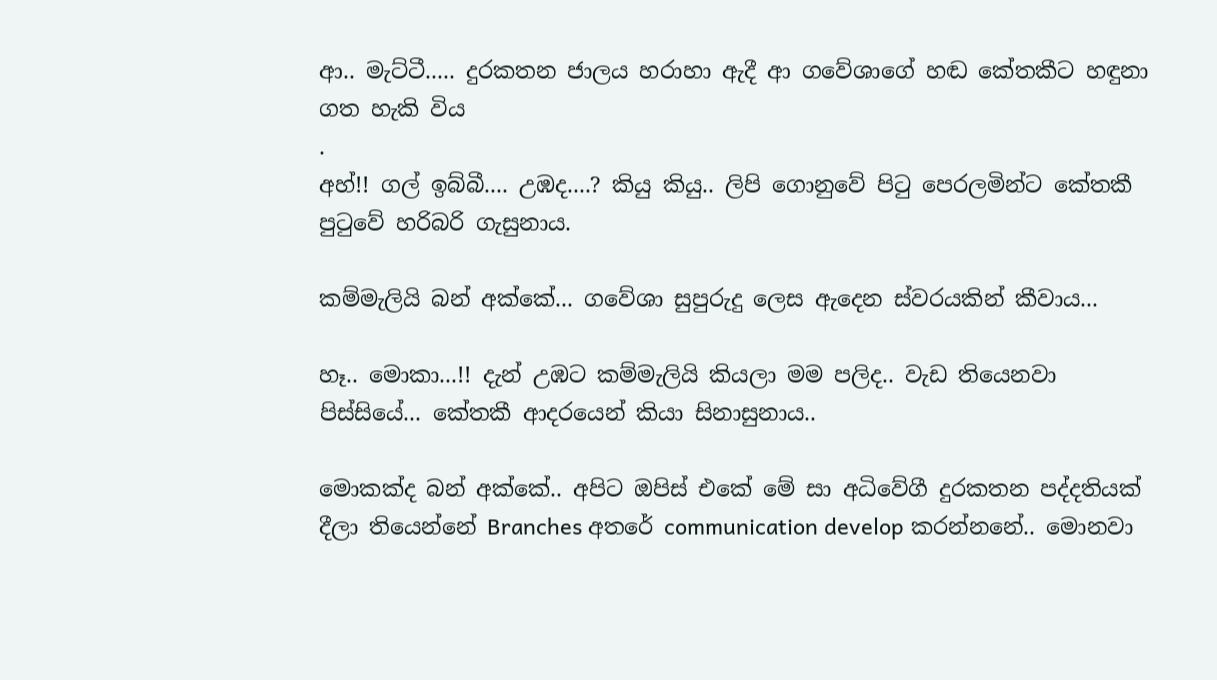ආ.. මැට්ටී..... දුරකතන ජාලය හරාහා ඇදී ආ ගවේශාගේ හඬ කේතකීට හඳුනා ගත හැකි විය
.
අහ්!! ගල් ඉබ්බී.... උඹද....? කියු කියු.. ලිපි ගොනුවේ පිටු පෙරලමින්ට කේතකී පුටුවේ හරිබරි ගැසුනාය.

කම්මැලියි බන් අක්කේ... ගවේශා සුපුරුදු ලෙස ඇදෙන ස්වරයකින් කීවාය...

හෑ.. මොකා...!! දැන් උඹට කම්මැලියි කියලා මම පලිද.. වැඩ තියෙනවා පිස්සියේ... කේතකී ආදරයෙන් කියා සිනාසුනාය..

මොකක්ද බන් අක්කේ.. අපිට ඔපිස් එකේ මේ සා අධිවේගී දුරකතන පද්දතියක් දීලා තියෙන්නේ Branches අතරේ communication develop කරන්නනේ.. මොනවා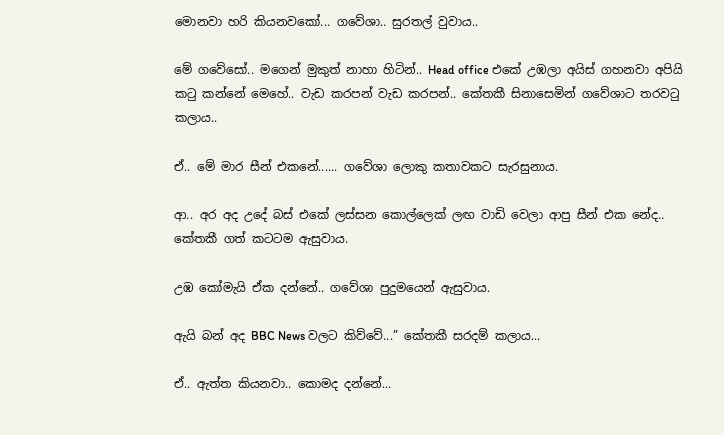මොනවා හරි කියනවකෝ... ගවේශා.. සුරතල් වුවාය..

මේ ගවේසෝ.. මගෙන් මුකුත් නාහා හිටින්.. Head office එකේ උඹලා අයිස් ගහනවා අපියි කටු කන්නේ මෙහේ.. වැඩ කරපන් වැඩ කරපන්.. කේතකී සිනාසෙමින් ගවේශාට තරවටු කලාය..

ඒ.. මේ මාර සීන් එකනේ...... ගවේශා ලොකු කතාවකට සැරසුනාය.

ආ.. අර අද උදේ බස් එකේ ලස්සන කොල්ලෙක් ලඟ වාඩි වෙලා ආපු සීන් එක නේද.. කේතකී ගත් කටටම ඇසුවාය.

උඹ කෝමැයි ඒක දන්නේ.. ගවේශා පුදුමයෙන් ඇසුවාය.

ඇයි බන් අද BBC News වලට කිව්වේ...” කේතකී සරදම් කලාය...

ඒ.. ඇත්ත කියනවා.. කොමද දන්නේ...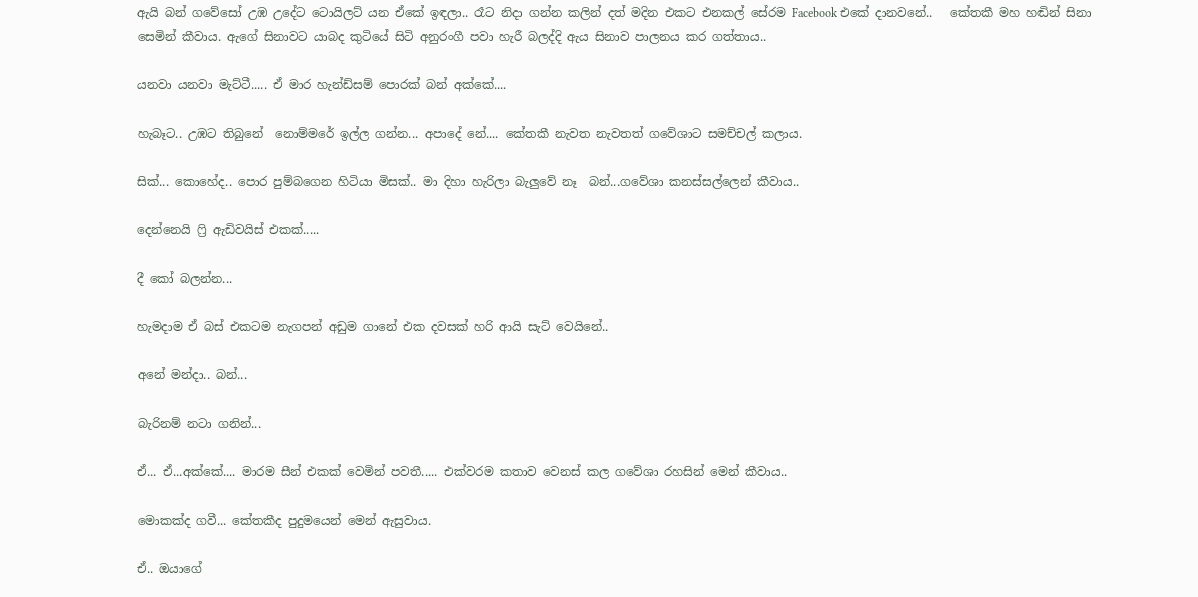ඇයි බන් ගවේසෝ උඹ උදේට ටොයිලට් යන ඒකේ ඉඳලා.. රෑට නිදා ගන්න කලින් දත් මදින එකට එනකල් සේරම Facebook එකේ දානවනේ..   කේතකී මහ හඬින් සිනා සෙමින් කීවාය. ඇගේ සිනාවට යාබද කුටියේ සිටි අනුරංගී පවා හැරී බලද්දි ඇය සිනාව පාලනය කර ගත්තාය..

යනවා යනවා මැට්ටී..... ඒ මාර හැන්ඩ්සම් පොරක් බන් අක්කේ....

හැබෑට.. උඹට තිබුනේ  නොම්මරේ ඉල්ල ගන්න... අපාදේ නේ.... කේතකී නැවත නැවතත් ගවේශාට සමච්චල් කලාය.

සික්... කොහේද.. පොර පුම්බගෙන හිටියා මිසක්.. මා දිහා හැරිලා බැලුවේ නෑ  බන්...ගවේශා කනස්සල්ලෙන් කීවාය..

දෙන්නෙයි ෆ්‍රි ඇඩිවයිස් එකක්.....

දී කෝ බලන්න...

හැමදාම ඒ බස් එකටම නැගපන් අඩුම ගානේ එක දවසක් හරි ආයි සැට් වෙයිනේ..

අනේ මන්දා.. බන්...

බැරිනම් නටා ගනින්...

ඒ... ඒ...අක්කේ.... මාරම සීන් එකක් වෙමින් පවතී..... එක්වරම කතාව වෙනස් කල ගවේශා රහසින් මෙන් කීවාය..

මොකක්ද ගවී... කේතකීද පුදුමයෙන් මෙන් ඇසුවාය.

ඒ.. ඔයාගේ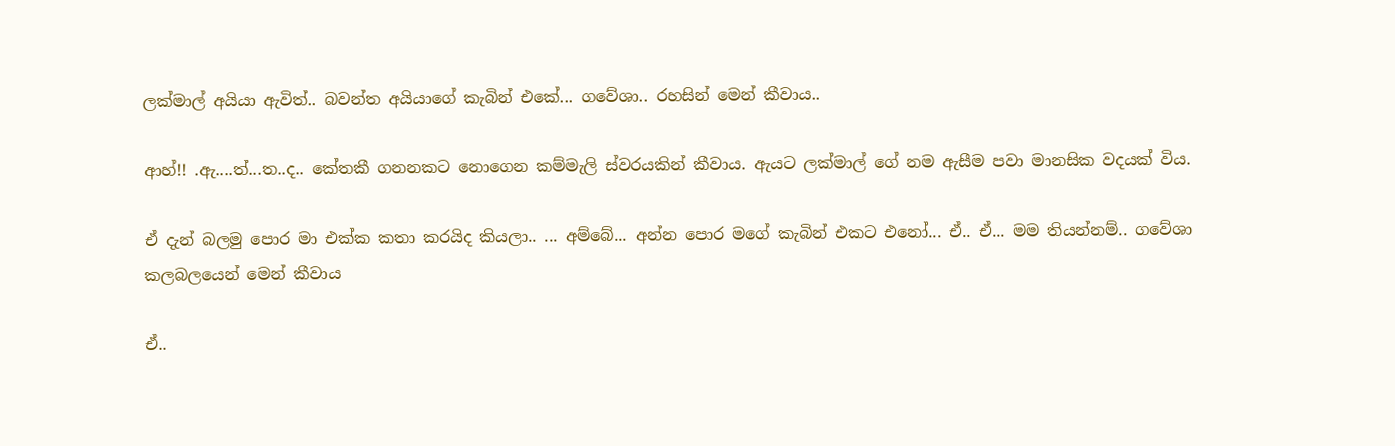ලක්මාල් අයියා ඇවිත්.. බවන්ත අයියාගේ කැබින් එකේ... ගවේශා.. රහසින් මෙන් කීවාය..

ආහ්!! .ඇ....ත්...ත..ද.. කේතකී ගනනකට නොගෙන කම්මැලි ස්වරයකින් කීවාය. ඇයට ලක්මාල් ගේ නම ඇසීම පවා මානසික වදයක් විය.

ඒ දැන් බලමු පොර මා එක්ක කතා කරයිද කියලා.. ... අම්බේ... අන්න පොර මගේ කැබින් එකට එනෝ... ඒ.. ඒ... මම තියන්නම්.. ගවේශා කලබලයෙන් මෙන් කීවාය

ඒ..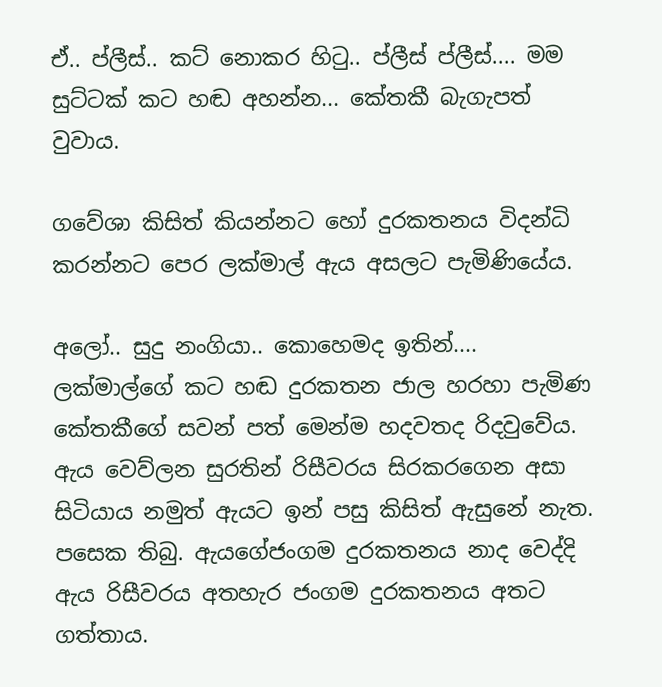ඒ.. ප්ලීස්.. කට් නොකර හිටු.. ප්ලීස් ප්ලීස්.... මම සුට්ටක් කට හඬ අහන්න... කේතකී බැගැපත් වුවාය.

ගවේශා කිසිත් කියන්නට හෝ දුරකතනය විදන්ධි කරන්නට පෙර ලක්මාල් ඇය අසලට පැමිණියේය.

අලෝ.. සුදු නංගියා.. කොහෙමද ඉතින්.... ලක්මාල්ගේ කට හඬ දුරකතන ජාල හරහා පැමිණ කේතකීගේ සවන් පත් මෙන්ම හදවතද රිදවුවේය. ඇය වෙව්ලන සුරතින් රිසීවරය සිරකරගෙන අසා සිටියාය නමුත් ඇයට ඉන් පසු කිසිත් ඇසුනේ නැත. පසෙක තිබු. ඇයගේජංගම දුරකතනය නාද වෙද්දි ඇය රිසීවරය අතහැර ජංගම දුරකතනය අතට ගත්තාය.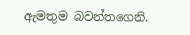ඇමතුම බවන්තගෙනි.